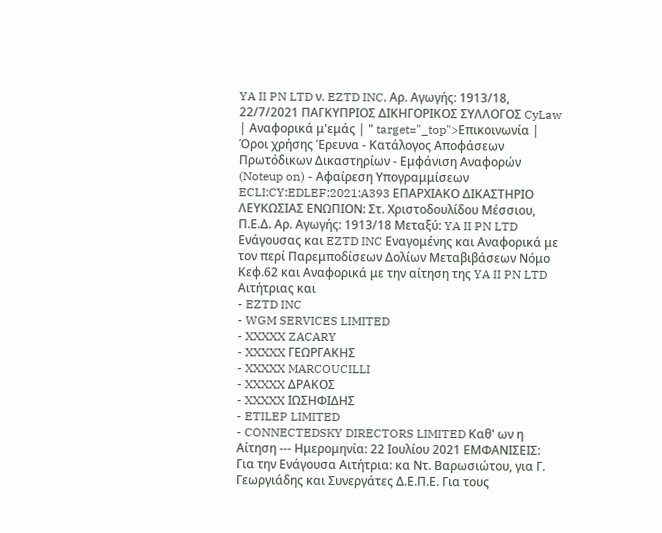YA II PN LTD ν. EZTD INC, Αρ. Αγωγής: 1913/18, 22/7/2021 ΠΑΓΚΥΠΡΙΟΣ ΔΙΚΗΓΟΡΙΚΟΣ ΣΥΛΛΟΓΟΣ CyLaw | Αναφορικά μ'εμάς | " target="_top">Επικοινωνία | Όροι χρήσης Έρευνα - Κατάλογος Αποφάσεων Πρωτόδικων Δικαστηρίων - Εμφάνιση Αναφορών (Noteup on) - Αφαίρεση Υπογραμμίσεων ECLI:CY:EDLEF:2021:A393 ΕΠΑΡΧΙΑΚΟ ΔΙΚΑΣΤΗΡΙΟ ΛΕΥΚΩΣΙΑΣ ΕΝΩΠΙΟΝ: Στ. Χριστοδουλίδου Μέσσιου, Π.Ε.Δ. Αρ. Αγωγής: 1913/18 Μεταξύ: YA II PN LTD Ενάγουσας και EZTD INC Εναγομένης και Αναφορικά με τον περί Παρεμποδίσεων Δολίων Μεταβιβάσεων Νόμο Κεφ.62 και Αναφορικά με την αίτηση της YA II PN LTD Αιτήτριας και
- EZTD INC
- WGM SERVICES LIMITED
- XXXXX ZACARY
- XXXXX ΓΕΩΡΓΑΚΗΣ
- XXXXX MARCOUCILLI
- XXXXX ΔΡΑΚΟΣ
- XXXXX ΙΩΣΗΦΙΔΗΣ
- ETILEP LIMITED
- CONNECTEDSKY DIRECTORS LIMITED Καθ' ων η Αίτηση --- Ημερομηνία: 22 Ιουλίου 2021 ΕΜΦΑΝΙΣΕΙΣ: Για την Ενάγουσα Αιτήτρια: κα Ντ. Βαρωσιώτου, για Γ. Γεωργιάδης και Συνεργάτες Δ.Ε.Π.Ε. Για τους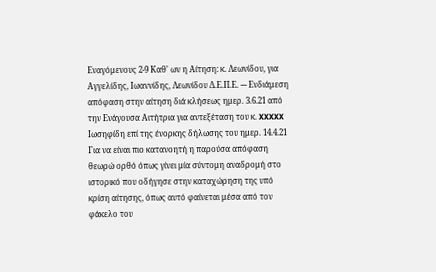Εναγόμενους 2-9 Καθ' ων η Αίτηση: κ. Λεωνίδου, για Αγγελίδης, Ιωαννίδης, Λεωνίδου Δ.Ε.Π.Ε. --- Ενδιάμεση απόφαση στην αίτηση διά κλήσεως ημερ. 3.6.21 από την Ενάγουσα Αιτήτρια για αντεξέταση του κ. XXXXX Ιωσηφίδη επί της ένορκης δήλωσης του ημερ. 14.4.21 Για να είναι πιο κατανοητή η παρούσα απόφαση θεωρώ ορθό όπως γίνει μία σύντομη αναδρομή στο ιστορικό που οδήγησε στην καταχώρηση της υπό κρίση αίτησης, όπως αυτό φαίνεται μέσα από τον φάκελο του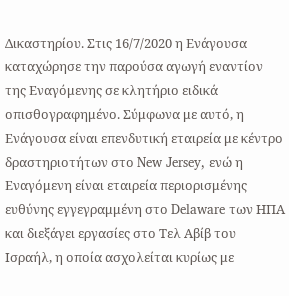Δικαστηρίου. Στις 16/7/2020 η Ενάγουσα καταχώρησε την παρούσα αγωγή εναντίον της Εναγόμενης σε κλητήριο ειδικά οπισθογραφημένο. Σύμφωνα με αυτό, η Ενάγουσα είναι επενδυτική εταιρεία με κέντρο δραστηριοτήτων στο New Jersey, ενώ η Εναγόμενη είναι εταιρεία περιορισμένης ευθύνης εγγεγραμμένη στο Delaware των ΗΠΑ και διεξάγει εργασίες στο Τελ Αβίβ του Ισραήλ, η οποία ασχολείται κυρίως με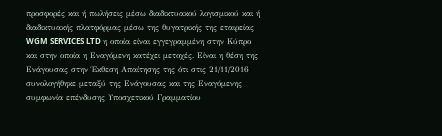προσφορές και ή πωλήσεις μέσω διαδικτυακού λογισμικού και ή διαδικτυακής πλατφόρμας μέσω της θυγατρικής της εταιρείας WGM SERVICES LTD η οποία είναι εγγεγραμμένη στην Κύπρο και στην οποία η Εναγόμενη κατέχει μετοχές. Είναι η θέση της Ενάγουσας στην Έκθεση Απαίτησης της ότι στις 21/11/2016 συνολογήθηκε μεταξύ της Ενάγουσας και της Εναγόμενης συμφωνία επένδυσης Υποσχετικού Γραμματίου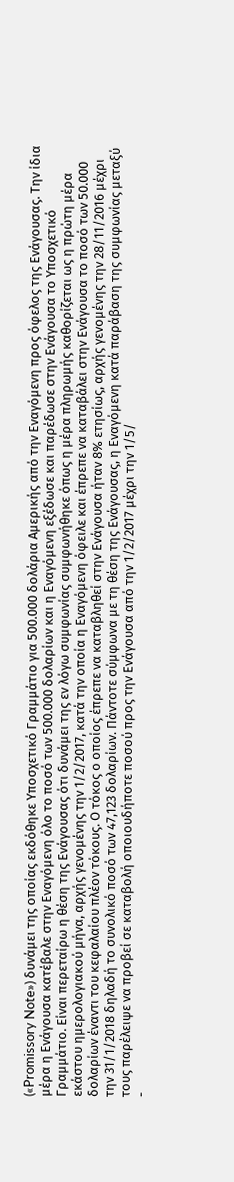(«Promissory Note») δυνάμει της οποίας εκδόθηκε Υποσχετικό Γραμμάτιο για 500.000 δολάρια Αμερικής από την Εναγόμενη προς όφελος της Ενάγουσας. Την ίδια μέρα η Ενάγουσα κατέβαλε στην Εναγόμενη όλο το ποσό των 500.000 δολαρίων και η Εναγόμενη εξέδωσε και παρέδωσε στην Ενάγουσα το Υποσχετικό Γραμμάτιο. Είναι περεταίρω η θέση της Ενάγουσας ότι δυνάμει της εν λόγω συμφωνίας συμφωνήθηκε όπως η μέρα πληρωμής καθορίζεται ως η πρώτη μέρα εκάστου ημερολογιακού μήνα, αρχής γενομένης την 1/2/2017, κατά την οποία η Εναγόμενη όφειλε και έπρεπε να καταβάλει στην Ενάγουσα το ποσό των 50.000 δολαρίων έναντι του κεφαλαίου πλέον τόκους. Ο τόκος ο οποίος έπρεπε να καταβληθεί στην Ενάγουσα ήταν 8% ετησίως, αρχής γενομένης την 28/11/2016 μέχρι την 31/1/2018 δηλαδή το συνολικό ποσό των 47,123 δολαρίων. Πάντοτε σύμφωνα με τη θέση της Ενάγουσας, η Εναγόμενη κατά παράβαση της συμφωνίας μεταξύ τους παρέλειψε να προβεί σε καταβολή οποιουδήποτε ποσού προς την Ενάγουσα από την 1/2/2017 μέχρι την 1/5/
-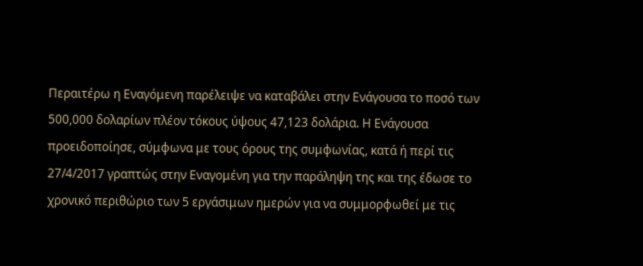Περαιτέρω η Εναγόμενη παρέλειψε να καταβάλει στην Ενάγουσα το ποσό των 500,000 δολαρίων πλέον τόκους ύψους 47,123 δολάρια. Η Ενάγουσα προειδοποίησε, σύμφωνα με τους όρους της συμφωνίας, κατά ή περί τις 27/4/2017 γραπτώς στην Εναγομένη για την παράληψη της και της έδωσε το χρονικό περιθώριο των 5 εργάσιμων ημερών για να συμμορφωθεί με τις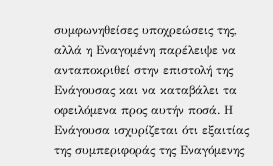συμφωνηθείσες υποχρεώσεις της, αλλά η Εναγομένη παρέλειψε να ανταποκριθεί στην επιστολή της Ενάγουσας και να καταβάλει τα οφειλόμενα προς αυτήν ποσά. Η Ενάγουσα ισχυρίζεται ότι εξαιτίας της συμπεριφοράς της Εναγόμενης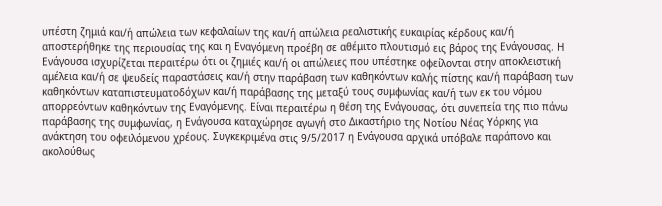υπέστη ζημιά και/ή απώλεια των κεφαλαίων της και/ή απώλεια ρεαλιστικής ευκαιρίας κέρδους και/ή αποστερήθηκε της περιουσίας της και η Εναγόμενη προέβη σε αθέμιτο πλουτισμό εις βάρος της Ενάγουσας. Η Ενάγουσα ισχυρίζεται περαιτέρω ότι οι ζημιές και/ή οι απώλειες που υπέστηκε οφείλονται στην αποκλειστική αμέλεια και/ή σε ψευδείς παραστάσεις και/ή στην παράβαση των καθηκόντων καλής πίστης και/ή παράβαση των καθηκόντων καταπιστευματοδόχων και/ή παράβασης της μεταξύ τους συμφωνίας και/ή των εκ του νόμου απορρεόντων καθηκόντων της Εναγόμενης. Είναι περαιτέρω η θέση της Ενάγουσας, ότι συνεπεία της πιο πάνω παράβασης της συμφωνίας, η Ενάγουσα καταχώρησε αγωγή στο Δικαστήριο της Νοτίου Νέας Υόρκης για ανάκτηση του οφειλόμενου χρέους. Συγκεκριμένα στις 9/5/2017 η Ενάγουσα αρχικά υπόβαλε παράπονο και ακολούθως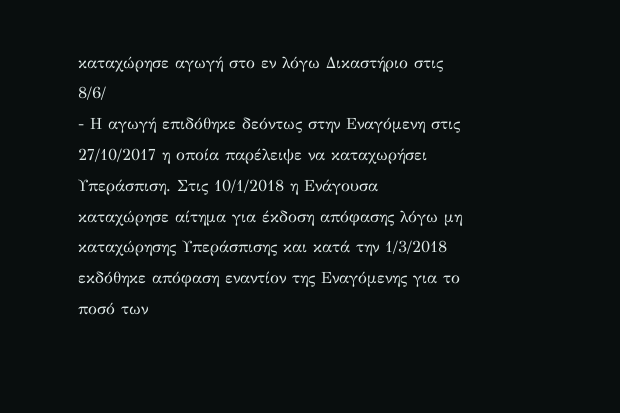καταχώρησε αγωγή στο εν λόγω Δικαστήριο στις 8/6/
- Η αγωγή επιδόθηκε δεόντως στην Εναγόμενη στις 27/10/2017 η οποία παρέλειψε να καταχωρήσει Υπεράσπιση. Στις 10/1/2018 η Ενάγουσα καταχώρησε αίτημα για έκδοση απόφασης λόγω μη καταχώρησης Υπεράσπισης και κατά την 1/3/2018 εκδόθηκε απόφαση εναντίον της Εναγόμενης για το ποσό των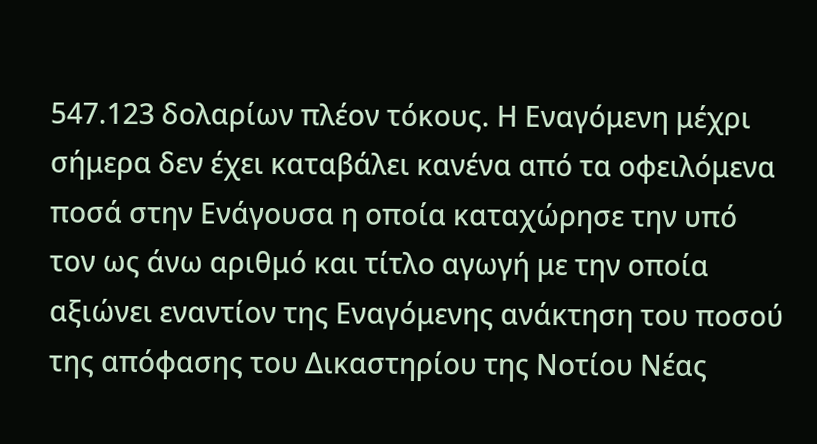547.123 δολαρίων πλέον τόκους. Η Εναγόμενη μέχρι σήμερα δεν έχει καταβάλει κανένα από τα οφειλόμενα ποσά στην Ενάγουσα η οποία καταχώρησε την υπό τον ως άνω αριθμό και τίτλο αγωγή με την οποία αξιώνει εναντίον της Εναγόμενης ανάκτηση του ποσού της απόφασης του Δικαστηρίου της Νοτίου Νέας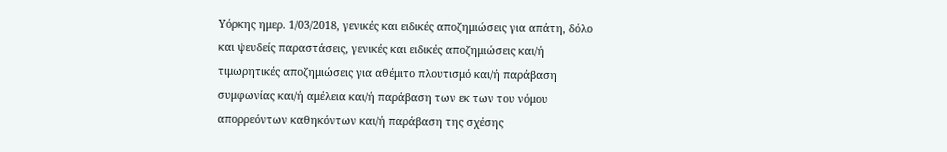Υόρκης ημερ. 1/03/2018, γενικές και ειδικές αποζημιώσεις για απάτη, δόλο και ψευδείς παραστάσεις, γενικές και ειδικές αποζημιώσεις και/ή τιμωρητικές αποζημιώσεις για αθέμιτο πλουτισμό και/ή παράβαση συμφωνίας και/ή αμέλεια και/ή παράβαση των εκ των του νόμου απορρεόντων καθηκόντων και/ή παράβαση της σχέσης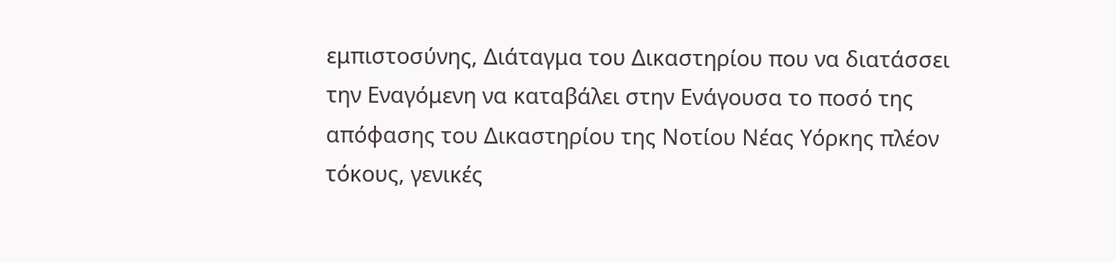εμπιστοσύνης, Διάταγμα του Δικαστηρίου που να διατάσσει την Εναγόμενη να καταβάλει στην Ενάγουσα το ποσό της απόφασης του Δικαστηρίου της Νοτίου Νέας Υόρκης πλέον τόκους, γενικές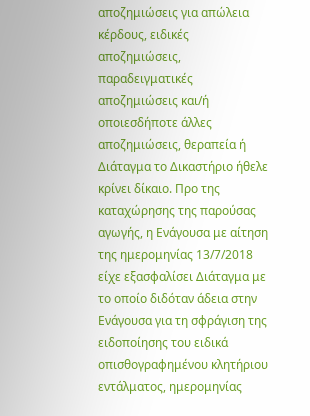αποζημιώσεις για απώλεια κέρδους, ειδικές αποζημιώσεις, παραδειγματικές αποζημιώσεις και/ή οποιεσδήποτε άλλες αποζημιώσεις, θεραπεία ή Διάταγμα το Δικαστήριο ήθελε κρίνει δίκαιο. Προ της καταχώρησης της παρούσας αγωγής, η Ενάγουσα με αίτηση της ημερομηνίας 13/7/2018 είχε εξασφαλίσει Διάταγμα με το οποίο διδόταν άδεια στην Ενάγουσα για τη σφράγιση της ειδοποίησης του ειδικά οπισθογραφημένου κλητήριου εντάλματος, ημερομηνίας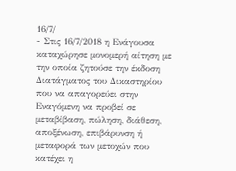16/7/
- Στις 16/7/2018 η Ενάγουσα καταχώρησε μονομερή αίτηση με την οποία ζητούσε την έκδοση Διατάγματος του Δικαστηρίου που να απαγορεύει στην Εναγόμενη να προβεί σε μεταβίβαση, πώληση, διάθεση, αποξένωση, επιβάρυνση ή μεταφορά των μετοχών που κατέχει η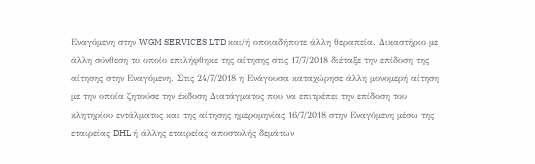Εναγόμενη στην WGM SERVICES LTD και/ή οποιαδήποτε άλλη θεραπεία. Δικαστήριο με άλλη σύνθεση το οποίο επιλήφθηκε της αίτησης στις 17/7/2018 διέταξε την επίδοση της αίτησης στην Εναγόμενη. Στις 24/7/2018 η Ενάγουσα καταχώρησε άλλη μονομερή αίτηση με την οποία ζητούσε την έκδοση Διατάγματος που να επιτρέπει την επίδοση του κλητηρίου εντάλματος και της αίτησης ημερομηνίας 16/7/2018 στην Εναγόμενη μέσω της εταιρείας DHL ή άλλης εταιρείας αποστολής δεμάτων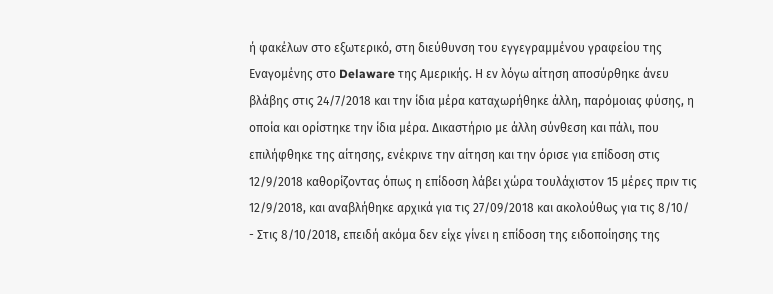ή φακέλων στο εξωτερικό, στη διεύθυνση του εγγεγραμμένου γραφείου της Εναγομένης στο Delaware της Αμερικής. Η εν λόγω αίτηση αποσύρθηκε άνευ βλάβης στις 24/7/2018 και την ίδια μέρα καταχωρήθηκε άλλη, παρόμοιας φύσης, η οποία και ορίστηκε την ίδια μέρα. Δικαστήριο με άλλη σύνθεση και πάλι, που επιλήφθηκε της αίτησης, ενέκρινε την αίτηση και την όρισε για επίδοση στις 12/9/2018 καθορίζοντας όπως η επίδοση λάβει χώρα τουλάχιστον 15 μέρες πριν τις 12/9/2018, και αναβλήθηκε αρχικά για τις 27/09/2018 και ακολούθως για τις 8/10/
- Στις 8/10/2018, επειδή ακόμα δεν είχε γίνει η επίδοση της ειδοποίησης της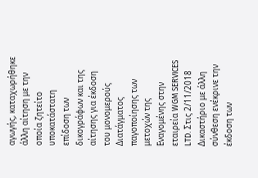αγωγής, καταχωρήθηκε άλλη αίτηση με την οποία ζητείτο υποκατάστατη επίδοση των δικογράφων και της αίτησης για έκδοση του μονομερούς Διατάγματος παγοποίησης των μετοχών της Εναγομένης στην εταιρεία WGM SERVICES LTD. Στις 2/11/2018 Δικαστήριο με άλλη σύνθεση ενέκρινε την έκδοση των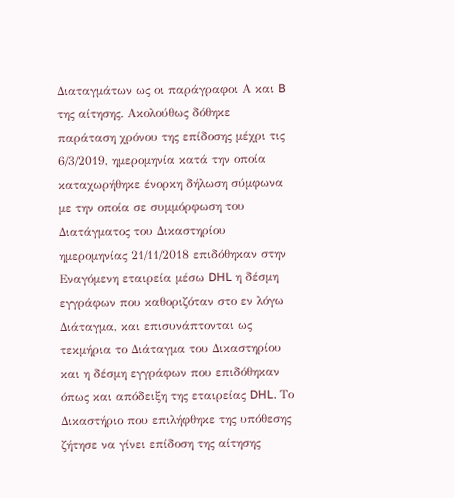Διαταγμάτων ως οι παράγραφοι Α και B της αίτησης. Ακολούθως δόθηκε παράταση χρόνου της επίδοσης μέχρι τις 6/3/2019, ημερομηνία κατά την οποία καταχωρήθηκε ένορκη δήλωση σύμφωνα με την οποία σε συμμόρφωση του Διατάγματος του Δικαστηρίου ημερομηνίας 21/11/2018 επιδόθηκαν στην Εναγόμενη εταιρεία μέσω DHL η δέσμη εγγράφων που καθοριζόταν στο εν λόγω Διάταγμα, και επισυνάπτονται ως τεκμήρια το Διάταγμα του Δικαστηρίου και η δέσμη εγγράφων που επιδόθηκαν όπως και απόδειξη της εταιρείας DHL. Το Δικαστήριο που επιλήφθηκε της υπόθεσης ζήτησε να γίνει επίδοση της αίτησης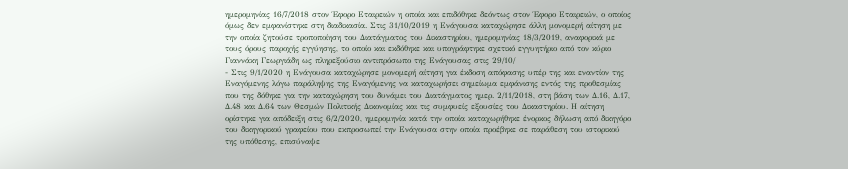ημερομηνίας 16/7/2018 στον Έφορο Εταιρειών η οποία και επιδόθηκε δεόντως στον Έφορο Εταιρειών, ο οποίος όμως δεν εμφανίστηκε στη διαδικασία. Στις 31/10/2019 η Ενάγουσα καταχώρησε άλλη μονομερή αίτηση με την οποία ζητούσε τροποποίηση του Διατάγματος του Δικαστηρίου, ημερομηνίας 18/3/2019, αναφορικά με τους όρους παροχής εγγύησης, το οποίο και εκδόθηκε και υπογράφτηκε σχετικό εγγυητήριο από τον κύριο Γιαννάκη Γεωργιάδη ως πληρεξούσιο αντιπρόσωπο της Ενάγουσας στις 29/10/
- Στις 9/1/2020 η Ενάγουσα καταχώρησε μονομερή αίτηση για έκδοση απόφασης υπέρ της και εναντίον της Εναγόμενης λόγω παράληψης της Εναγόμενης να καταχωρήσει σημείωμα εμφάνισης εντός της προθεσμίας που της δόθηκε για την καταχώρηση του δυνάμει του Διατάγματος ημερ. 2/11/2018, στη βάση των Δ.16, Δ.17, Δ.48 και Δ.64 των Θεσμών Πολιτικής Δικονομίας και τις συμφυείς εξουσίες του Δικαστηρίου. Η αίτηση ορίστηκε για απόδειξη στις 6/2/2020, ημερομηνία κατά την οποία καταχωρήθηκε ένορκος δήλωση από δικηγόρο του δικηγορικού γραφείου που εκπροσωπεί την Ενάγουσα στην οποία προέβηκε σε παράθεση του ιστορικού της υπόθεσης, επισύναψε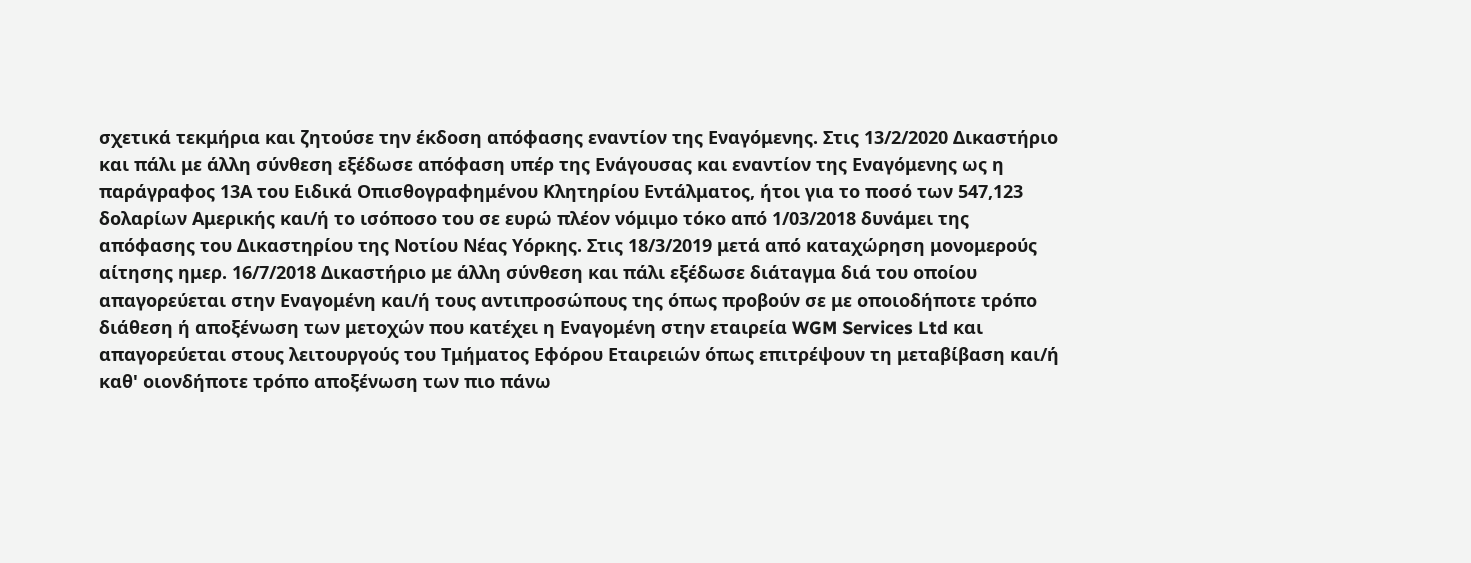σχετικά τεκμήρια και ζητούσε την έκδοση απόφασης εναντίον της Εναγόμενης. Στις 13/2/2020 Δικαστήριο και πάλι με άλλη σύνθεση εξέδωσε απόφαση υπέρ της Ενάγουσας και εναντίον της Εναγόμενης ως η παράγραφος 13Α του Ειδικά Οπισθογραφημένου Κλητηρίου Εντάλματος, ήτοι για το ποσό των 547,123 δολαρίων Αμερικής και/ή το ισόποσο του σε ευρώ πλέον νόμιμο τόκο από 1/03/2018 δυνάμει της απόφασης του Δικαστηρίου της Νοτίου Νέας Υόρκης. Στις 18/3/2019 μετά από καταχώρηση μονομερούς αίτησης ημερ. 16/7/2018 Δικαστήριο με άλλη σύνθεση και πάλι εξέδωσε διάταγμα διά του οποίου απαγορεύεται στην Εναγομένη και/ή τους αντιπροσώπους της όπως προβούν σε με οποιοδήποτε τρόπο διάθεση ή αποξένωση των μετοχών που κατέχει η Εναγομένη στην εταιρεία WGM Services Ltd και απαγορεύεται στους λειτουργούς του Τμήματος Εφόρου Εταιρειών όπως επιτρέψουν τη μεταβίβαση και/ή καθ' οιονδήποτε τρόπο αποξένωση των πιο πάνω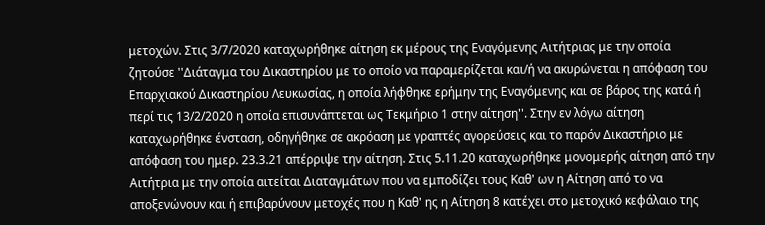μετοχών. Στις 3/7/2020 καταχωρήθηκε αίτηση εκ μέρους της Εναγόμενης Αιτήτριας με την οποία ζητούσε ''Διάταγμα του Δικαστηρίου με το οποίο να παραμερίζεται και/ή να ακυρώνεται η απόφαση του Επαρχιακού Δικαστηρίου Λευκωσίας, η οποία λήφθηκε ερήμην της Εναγόμενης και σε βάρος της κατά ή περί τις 13/2/2020 η οποία επισυνάπτεται ως Τεκμήριο 1 στην αίτηση''. Στην εν λόγω αίτηση καταχωρήθηκε ένσταση, οδηγήθηκε σε ακρόαση με γραπτές αγορεύσεις και το παρόν Δικαστήριο με απόφαση του ημερ. 23.3.21 απέρριψε την αίτηση. Στις 5.11.20 καταχωρήθηκε μονομερής αίτηση από την Αιτήτρια με την οποία αιτείται Διαταγμάτων που να εμποδίζει τους Καθ' ων η Αίτηση από το να αποξενώνουν και ή επιβαρύνουν μετοχές που η Καθ' ης η Αίτηση 8 κατέχει στο μετοχικό κεφάλαιο της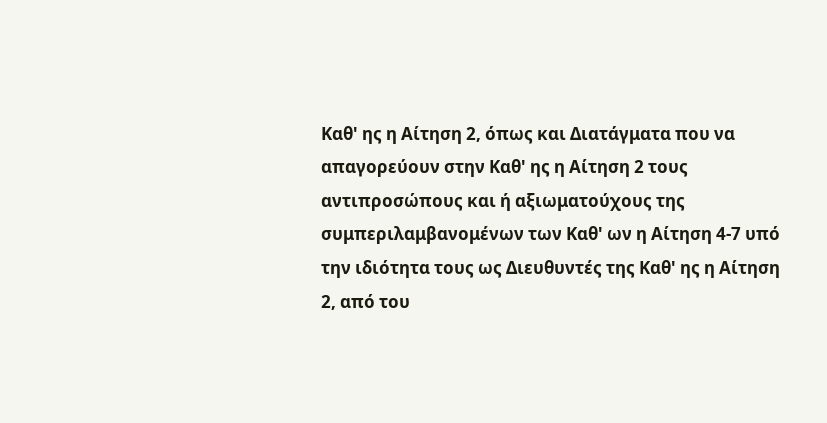Καθ' ης η Αίτηση 2, όπως και Διατάγματα που να απαγορεύουν στην Καθ' ης η Αίτηση 2 τους αντιπροσώπους και ή αξιωματούχους της συμπεριλαμβανομένων των Καθ' ων η Αίτηση 4-7 υπό την ιδιότητα τους ως Διευθυντές της Καθ' ης η Αίτηση 2, από του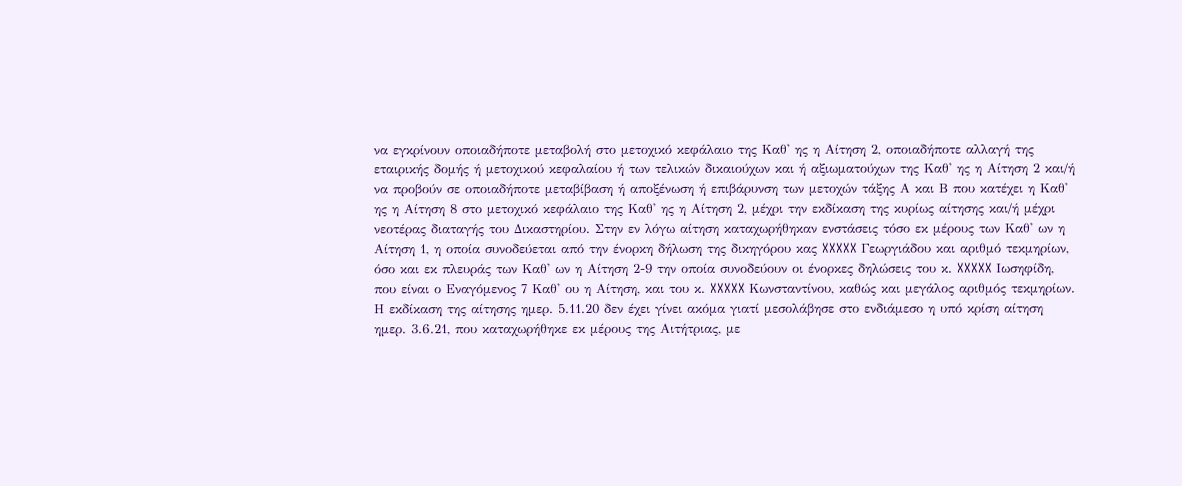να εγκρίνουν οποιαδήποτε μεταβολή στο μετοχικό κεφάλαιο της Καθ' ης η Αίτηση 2, οποιαδήποτε αλλαγή της εταιρικής δομής ή μετοχικού κεφαλαίου ή των τελικών δικαιούχων και ή αξιωματούχων της Καθ' ης η Αίτηση 2 και/ή να προβούν σε οποιαδήποτε μεταβίβαση ή αποξένωση ή επιβάρυνση των μετοχών τάξης Α και Β που κατέχει η Καθ' ης η Αίτηση 8 στο μετοχικό κεφάλαιο της Καθ' ης η Αίτηση 2, μέχρι την εκδίκαση της κυρίως αίτησης και/ή μέχρι νεοτέρας διαταγής του Δικαστηρίου. Στην εν λόγω αίτηση καταχωρήθηκαν ενστάσεις τόσο εκ μέρους των Καθ' ων η Αίτηση 1, η οποία συνοδεύεται από την ένορκη δήλωση της δικηγόρου κας XXXXX Γεωργιάδου και αριθμό τεκμηρίων, όσο και εκ πλευράς των Καθ' ων η Αίτηση 2-9 την οποία συνοδεύουν οι ένορκες δηλώσεις του κ. XXXXX Ιωσηφίδη, που είναι ο Εναγόμενος 7 Καθ' ου η Αίτηση, και του κ. XXXXX Κωνσταντίνου, καθώς και μεγάλος αριθμός τεκμηρίων. Η εκδίκαση της αίτησης ημερ. 5.11.20 δεν έχει γίνει ακόμα γιατί μεσολάβησε στο ενδιάμεσο η υπό κρίση αίτηση ημερ. 3.6.21, που καταχωρήθηκε εκ μέρους της Αιτήτριας, με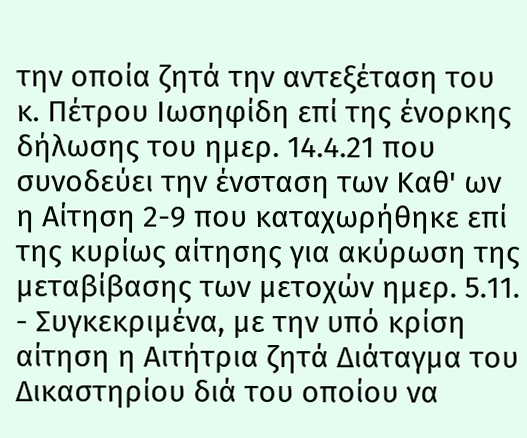την οποία ζητά την αντεξέταση του κ. Πέτρου Ιωσηφίδη επί της ένορκης δήλωσης του ημερ. 14.4.21 που συνοδεύει την ένσταση των Καθ' ων η Αίτηση 2-9 που καταχωρήθηκε επί της κυρίως αίτησης για ακύρωση της μεταβίβασης των μετοχών ημερ. 5.11.
- Συγκεκριμένα, με την υπό κρίση αίτηση η Αιτήτρια ζητά Διάταγμα του Δικαστηρίου διά του οποίου να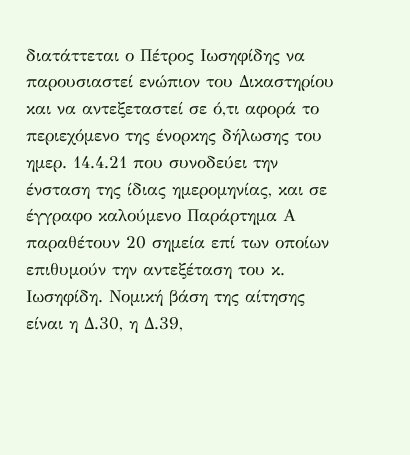διατάττεται ο Πέτρος Ιωσηφίδης να παρουσιαστεί ενώπιον του Δικαστηρίου και να αντεξεταστεί σε ό,τι αφορά το περιεχόμενο της ένορκης δήλωσης του ημερ. 14.4.21 που συνοδεύει την ένσταση της ίδιας ημερομηνίας, και σε έγγραφο καλούμενο Παράρτημα Α παραθέτουν 20 σημεία επί των οποίων επιθυμούν την αντεξέταση του κ. Ιωσηφίδη. Νομική βάση της αίτησης είναι η Δ.30, η Δ.39,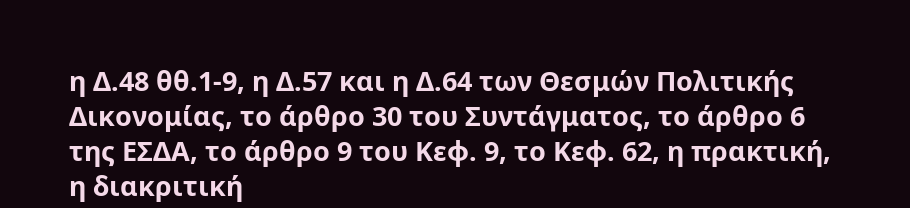η Δ.48 θθ.1-9, η Δ.57 και η Δ.64 των Θεσμών Πολιτικής Δικονομίας, το άρθρο 30 του Συντάγματος, το άρθρο 6 της ΕΣΔΑ, το άρθρο 9 του Κεφ. 9, το Κεφ. 62, η πρακτική, η διακριτική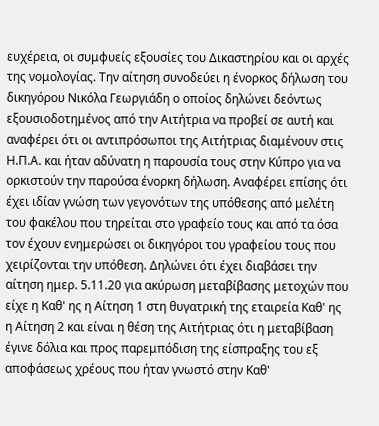ευχέρεια, οι συμφυείς εξουσίες του Δικαστηρίου και οι αρχές της νομολογίας. Την αίτηση συνοδεύει η ένορκος δήλωση του δικηγόρου Νικόλα Γεωργιάδη ο οποίος δηλώνει δεόντως εξουσιοδοτημένος από την Αιτήτρια να προβεί σε αυτή και αναφέρει ότι οι αντιπρόσωποι της Αιτήτριας διαμένουν στις Η.Π.Α. και ήταν αδύνατη η παρουσία τους στην Κύπρο για να ορκιστούν την παρούσα ένορκη δήλωση. Αναφέρει επίσης ότι έχει ιδίαν γνώση των γεγονότων της υπόθεσης από μελέτη του φακέλου που τηρείται στο γραφείο τους και από τα όσα τον έχουν ενημερώσει οι δικηγόροι του γραφείου τους που χειρίζονται την υπόθεση. Δηλώνει ότι έχει διαβάσει την αίτηση ημερ. 5.11.20 για ακύρωση μεταβίβασης μετοχών που είχε η Καθ' ης η Αίτηση 1 στη θυγατρική της εταιρεία Καθ' ης η Αίτηση 2 και είναι η θέση της Αιτήτριας ότι η μεταβίβαση έγινε δόλια και προς παρεμπόδιση της είσπραξης του εξ αποφάσεως χρέους που ήταν γνωστό στην Καθ'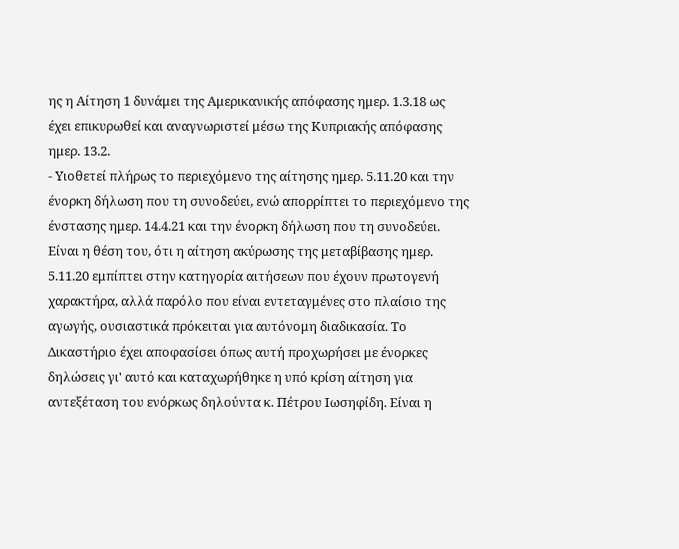ης η Αίτηση 1 δυνάμει της Αμερικανικής απόφασης ημερ. 1.3.18 ως έχει επικυρωθεί και αναγνωριστεί μέσω της Κυπριακής απόφασης ημερ. 13.2.
- Υιοθετεί πλήρως το περιεχόμενο της αίτησης ημερ. 5.11.20 και την ένορκη δήλωση που τη συνοδεύει, ενώ απορρίπτει το περιεχόμενο της ένστασης ημερ. 14.4.21 και την ένορκη δήλωση που τη συνοδεύει. Είναι η θέση του, ότι η αίτηση ακύρωσης της μεταβίβασης ημερ. 5.11.20 εμπίπτει στην κατηγορία αιτήσεων που έχουν πρωτογενή χαρακτήρα, αλλά παρόλο που είναι εντεταγμένες στο πλαίσιο της αγωγής, ουσιαστικά πρόκειται για αυτόνομη διαδικασία. Το Δικαστήριο έχει αποφασίσει όπως αυτή προχωρήσει με ένορκες δηλώσεις γι' αυτό και καταχωρήθηκε η υπό κρίση αίτηση για αντεξέταση του ενόρκως δηλούντα κ. Πέτρου Ιωσηφίδη. Είναι η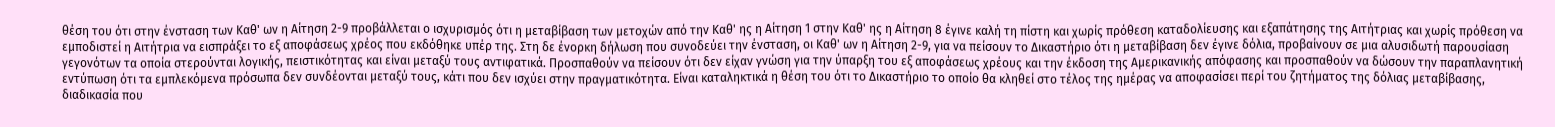θέση του ότι στην ένσταση των Καθ' ων η Αίτηση 2-9 προβάλλεται ο ισχυρισμός ότι η μεταβίβαση των μετοχών από την Καθ' ης η Αίτηση 1 στην Καθ' ης η Αίτηση 8 έγινε καλή τη πίστη και χωρίς πρόθεση καταδολίευσης και εξαπάτησης της Αιτήτριας και χωρίς πρόθεση να εμποδιστεί η Αιτήτρια να εισπράξει το εξ αποφάσεως χρέος που εκδόθηκε υπέρ της. Στη δε ένορκη δήλωση που συνοδεύει την ένσταση, οι Καθ' ων η Αίτηση 2-9, για να πείσουν το Δικαστήριο ότι η μεταβίβαση δεν έγινε δόλια, προβαίνουν σε μια αλυσιδωτή παρουσίαση γεγονότων τα οποία στερούνται λογικής, πειστικότητας και είναι μεταξύ τους αντιφατικά. Προσπαθούν να πείσουν ότι δεν είχαν γνώση για την ύπαρξη του εξ αποφάσεως χρέους και την έκδοση της Αμερικανικής απόφασης και προσπαθούν να δώσουν την παραπλανητική εντύπωση ότι τα εμπλεκόμενα πρόσωπα δεν συνδέονται μεταξύ τους, κάτι που δεν ισχύει στην πραγματικότητα. Είναι καταληκτικά η θέση του ότι το Δικαστήριο το οποίο θα κληθεί στο τέλος της ημέρας να αποφασίσει περί του ζητήματος της δόλιας μεταβίβασης, διαδικασία που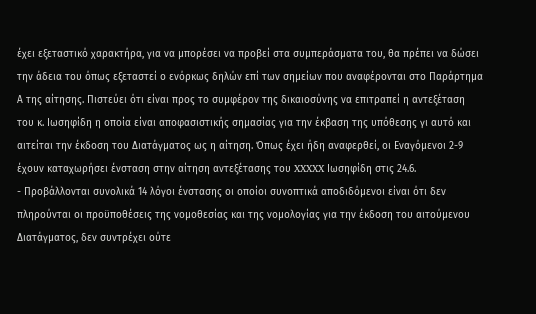έχει εξεταστικό χαρακτήρα, για να μπορέσει να προβεί στα συμπεράσματα του, θα πρέπει να δώσει την άδεια του όπως εξεταστεί ο ενόρκως δηλών επί των σημείων που αναφέρονται στο Παράρτημα Α της αίτησης. Πιστεύει ότι είναι προς το συμφέρον της δικαιοσύνης να επιτραπεί η αντεξέταση του κ. Ιωσηφίδη η οποία είναι αποφασιστικής σημασίας για την έκβαση της υπόθεσης γι αυτό και αιτείται την έκδοση του Διατάγματος ως η αίτηση. Όπως έχει ήδη αναφερθεί, οι Εναγόμενοι 2-9 έχουν καταχωρήσει ένσταση στην αίτηση αντεξέτασης του XXXXX Ιωσηφίδη στις 24.6.
- Προβάλλονται συνολικά 14 λόγοι ένστασης οι οποίοι συνοπτικά αποδιδόμενοι είναι ότι δεν πληρούνται οι προϋποθέσεις της νομοθεσίας και της νομολογίας για την έκδοση του αιτούμενου Διατάγματος, δεν συντρέχει ούτε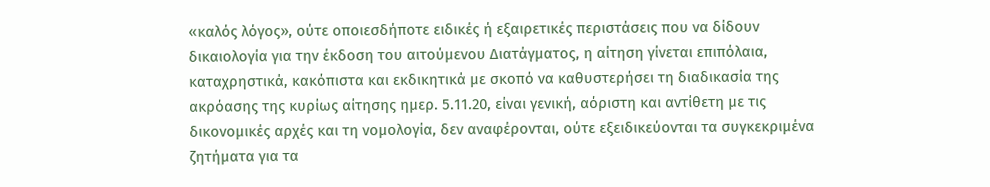«καλός λόγος», ούτε οποιεσδήποτε ειδικές ή εξαιρετικές περιστάσεις που να δίδουν δικαιολογία για την έκδοση του αιτούμενου Διατάγματος, η αίτηση γίνεται επιπόλαια, καταχρηστικά, κακόπιστα και εκδικητικά με σκοπό να καθυστερήσει τη διαδικασία της ακρόασης της κυρίως αίτησης ημερ. 5.11.20, είναι γενική, αόριστη και αντίθετη με τις δικονομικές αρχές και τη νομολογία, δεν αναφέρονται, ούτε εξειδικεύονται τα συγκεκριμένα ζητήματα για τα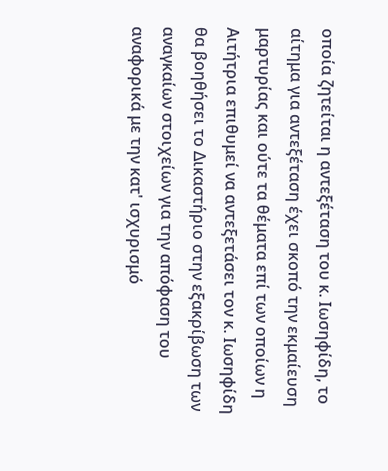οποία ζητείται η αντεξέταση του κ. Ιωσηφίδη, το αίτημα για αντεξέταση έχει σκοπό την εκμαίευση μαρτυρίας και ούτε τα θέματα επί των οποίων η Αιτήτρια επιθυμεί να αντεξετάσει τον κ. Ιωσηφίδη θα βοηθήσει το Δικαστήριο στην εξακρίβωση των αναγκαίων στοιχείων για την απόφαση του αναφορικά με την κατ' ισχυρισμό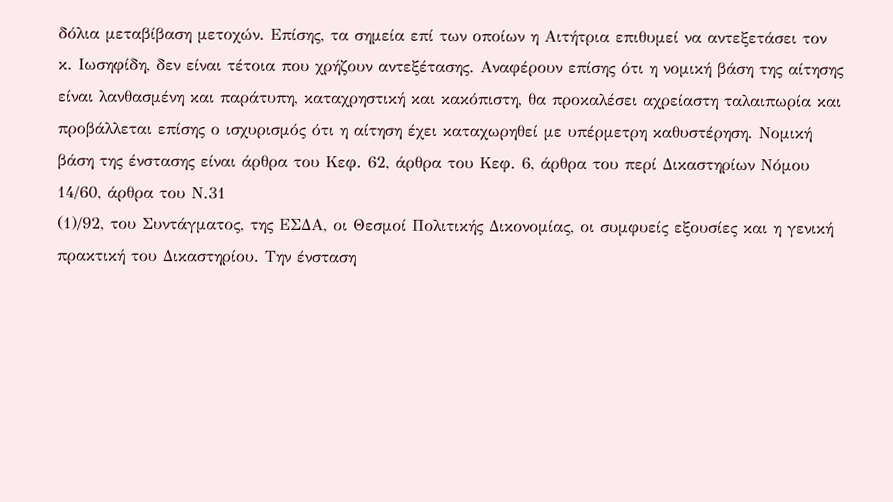δόλια μεταβίβαση μετοχών. Επίσης, τα σημεία επί των οποίων η Αιτήτρια επιθυμεί να αντεξετάσει τον κ. Ιωσηφίδη, δεν είναι τέτοια που χρήζουν αντεξέτασης. Αναφέρουν επίσης ότι η νομική βάση της αίτησης είναι λανθασμένη και παράτυπη, καταχρηστική και κακόπιστη, θα προκαλέσει αχρείαστη ταλαιπωρία και προβάλλεται επίσης ο ισχυρισμός ότι η αίτηση έχει καταχωρηθεί με υπέρμετρη καθυστέρηση. Νομική βάση της ένστασης είναι άρθρα του Κεφ. 62, άρθρα του Κεφ. 6, άρθρα του περί Δικαστηρίων Νόμου 14/60, άρθρα του Ν.31
(1)/92, του Συντάγματος, της ΕΣΔΑ, οι Θεσμοί Πολιτικής Δικονομίας, οι συμφυείς εξουσίες και η γενική πρακτική του Δικαστηρίου. Την ένσταση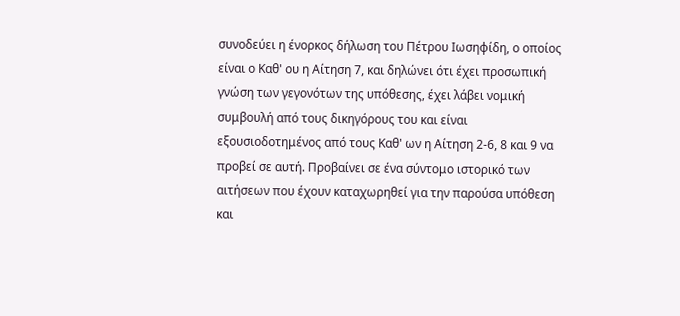συνοδεύει η ένορκος δήλωση του Πέτρου Ιωσηφίδη, ο οποίος είναι ο Καθ' ου η Αίτηση 7, και δηλώνει ότι έχει προσωπική γνώση των γεγονότων της υπόθεσης, έχει λάβει νομική συμβουλή από τους δικηγόρους του και είναι εξουσιοδοτημένος από τους Καθ' ων η Αίτηση 2-6, 8 και 9 να προβεί σε αυτή. Προβαίνει σε ένα σύντομο ιστορικό των αιτήσεων που έχουν καταχωρηθεί για την παρούσα υπόθεση και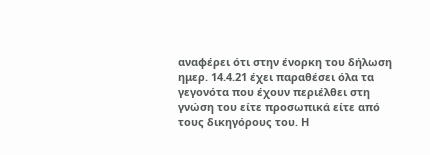αναφέρει ότι στην ένορκη του δήλωση ημερ. 14.4.21 έχει παραθέσει όλα τα γεγονότα που έχουν περιέλθει στη γνώση του είτε προσωπικά είτε από τους δικηγόρους του. Η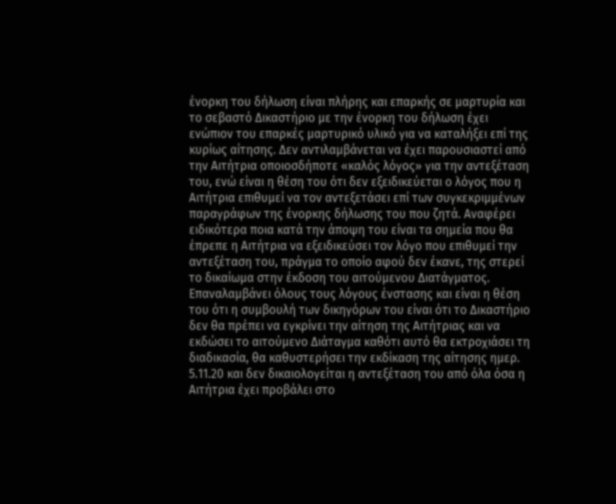ένορκη του δήλωση είναι πλήρης και επαρκής σε μαρτυρία και το σεβαστό Δικαστήριο με την ένορκη του δήλωση έχει ενώπιον του επαρκές μαρτυρικό υλικό για να καταλήξει επί της κυρίως αίτησης. Δεν αντιλαμβάνεται να έχει παρουσιαστεί από την Αιτήτρια οποιοσδήποτε «καλός λόγος» για την αντεξέταση του, ενώ είναι η θέση του ότι δεν εξειδικεύεται ο λόγος που η Αιτήτρια επιθυμεί να τον αντεξετάσει επί των συγκεκριμμένων παραγράφων της ένορκης δήλωσης του που ζητά. Αναφέρει ειδικότερα ποια κατά την άποψη του είναι τα σημεία που θα έπρεπε η Αιτήτρια να εξειδικεύσει τον λόγο που επιθυμεί την αντεξέταση του, πράγμα το οποίο αφού δεν έκανε, της στερεί το δικαίωμα στην έκδοση του αιτούμενου Διατάγματος. Επαναλαμβάνει όλους τους λόγους ένστασης και είναι η θέση του ότι η συμβουλή των δικηγόρων του είναι ότι το Δικαστήριο δεν θα πρέπει να εγκρίνει την αίτηση της Αιτήτριας και να εκδώσει το αιτούμενο Διάταγμα καθότι αυτό θα εκτροχιάσει τη διαδικασία, θα καθυστερήσει την εκδίκαση της αίτησης ημερ. 5.11.20 και δεν δικαιολογείται η αντεξέταση του από όλα όσα η Αιτήτρια έχει προβάλει στο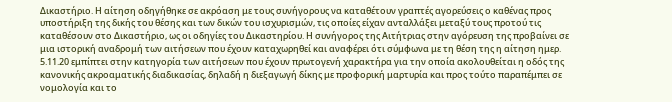Δικαστήριο. Η αίτηση οδηγήθηκε σε ακρόαση με τους συνήγορους να καταθέτουν γραπτές αγορεύσεις ο καθένας προς υποστήριξη της δικής του θέσης και των δικών του ισχυρισμών, τις οποίες είχαν ανταλλάξει μεταξύ τους προτού τις καταθέσουν στο Δικαστήριο, ως οι οδηγίες του Δικαστηρίου. Η συνήγορος της Αιτήτριας στην αγόρευση της προβαίνει σε μια ιστορική αναδρομή των αιτήσεων που έχουν καταχωρηθεί και αναφέρει ότι σύμφωνα με τη θέση της η αίτηση ημερ. 5.11.20 εμπίπτει στην κατηγορία των αιτήσεων που έχουν πρωτογενή χαρακτήρα για την οποία ακολουθείται η οδός της κανονικής ακροαματικής διαδικασίας, δηλαδή η διεξαγωγή δίκης με προφορική μαρτυρία και προς τούτο παραπέμπει σε νομολογία και το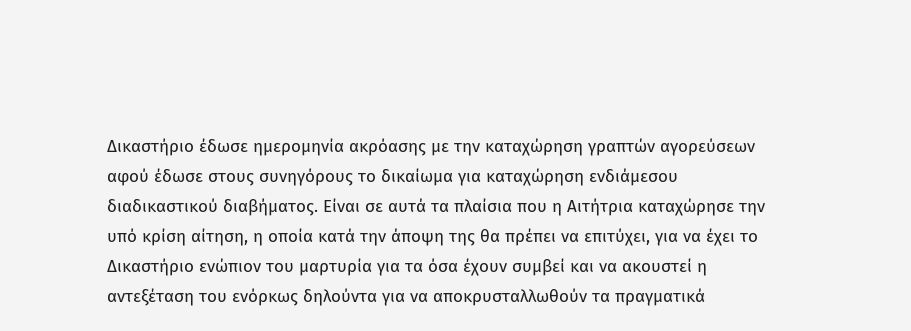Δικαστήριο έδωσε ημερομηνία ακρόασης με την καταχώρηση γραπτών αγορεύσεων αφού έδωσε στους συνηγόρους το δικαίωμα για καταχώρηση ενδιάμεσου διαδικαστικού διαβήματος. Είναι σε αυτά τα πλαίσια που η Αιτήτρια καταχώρησε την υπό κρίση αίτηση, η οποία κατά την άποψη της θα πρέπει να επιτύχει, για να έχει το Δικαστήριο ενώπιον του μαρτυρία για τα όσα έχουν συμβεί και να ακουστεί η αντεξέταση του ενόρκως δηλούντα για να αποκρυσταλλωθούν τα πραγματικά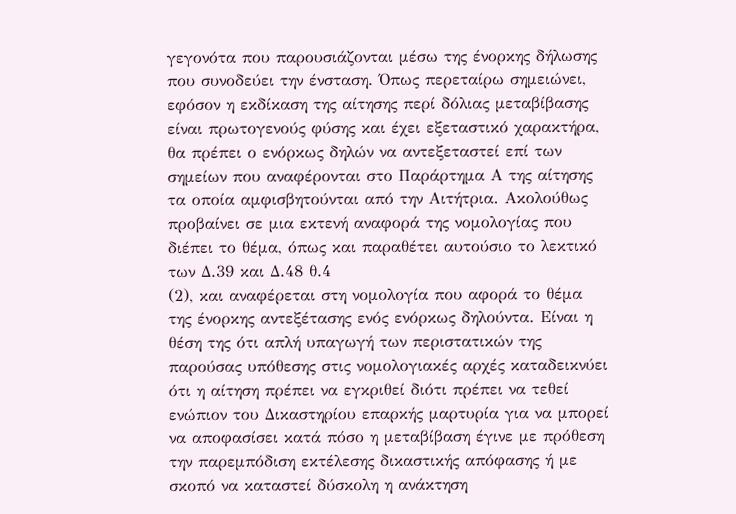γεγονότα που παρουσιάζονται μέσω της ένορκης δήλωσης που συνοδεύει την ένσταση. Όπως περεταίρω σημειώνει, εφόσον η εκδίκαση της αίτησης περί δόλιας μεταβίβασης είναι πρωτογενούς φύσης και έχει εξεταστικό χαρακτήρα, θα πρέπει ο ενόρκως δηλών να αντεξεταστεί επί των σημείων που αναφέρονται στο Παράρτημα Α της αίτησης τα οποία αμφισβητούνται από την Αιτήτρια. Ακολούθως προβαίνει σε μια εκτενή αναφορά της νομολογίας που διέπει το θέμα, όπως και παραθέτει αυτούσιο το λεκτικό των Δ.39 και Δ.48 θ.4
(2), και αναφέρεται στη νομολογία που αφορά το θέμα της ένορκης αντεξέτασης ενός ενόρκως δηλούντα. Είναι η θέση της ότι απλή υπαγωγή των περιστατικών της παρούσας υπόθεσης στις νομολογιακές αρχές καταδεικνύει ότι η αίτηση πρέπει να εγκριθεί διότι πρέπει να τεθεί ενώπιον του Δικαστηρίου επαρκής μαρτυρία για να μπορεί να αποφασίσει κατά πόσο η μεταβίβαση έγινε με πρόθεση την παρεμπόδιση εκτέλεσης δικαστικής απόφασης ή με σκοπό να καταστεί δύσκολη η ανάκτηση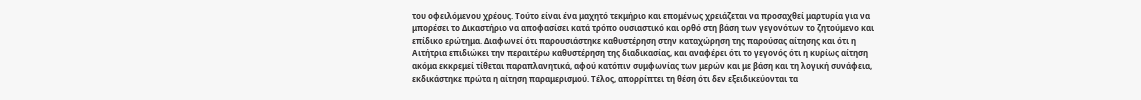του οφειλόμενου χρέους. Τούτο είναι ένα μαχητό τεκμήριο και επομένως χρειάζεται να προσαχθεί μαρτυρία για να μπορέσει το Δικαστήριο να αποφασίσει κατά τρόπο ουσιαστικό και ορθό στη βάση των γεγονότων το ζητούμενο και επίδικο ερώτημα. Διαφωνεί ότι παρουσιάστηκε καθυστέρηση στην καταχώρηση της παρούσας αίτησης και ότι η Αιτήτρια επιδιώκει την περαιτέρω καθυστέρηση της διαδικασίας, και αναφέρει ότι το γεγονός ότι η κυρίως αίτηση ακόμα εκκρεμεί τίθεται παραπλανητικά, αφού κατόπιν συμφωνίας των μερών και με βάση και τη λογική συνάφεια, εκδικάστηκε πρώτα η αίτηση παραμερισμού. Τέλος, απορρίπτει τη θέση ότι δεν εξειδικεύονται τα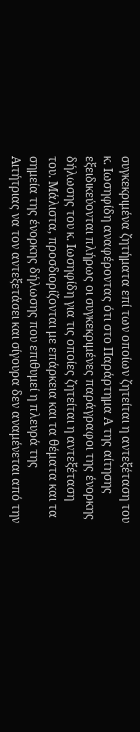συγκεκριμένα ζητήματα επί των οποίων ζητείται η αντεξέταση του κ. Ιωσηφίδη αναφέροντας ότι στο Παράρτημα Α της αίτησης εξειδικεύονται πλήρως οι συγκεκριμένες παράγραφοι της ένορκης δήλωσης του κ. Ιωσηφίδη για τις οποίες ζητείται η αντεξέταση του. Μάλιστα, προσδιορίζονται με επάρκεια και τα θέματα και τα σημεία της ένορκης δήλωσης που επιθυμεί η πλευρά της Αιτήτριας να τον αντεξετάσει και σίγουρα δεν αναμένεται από την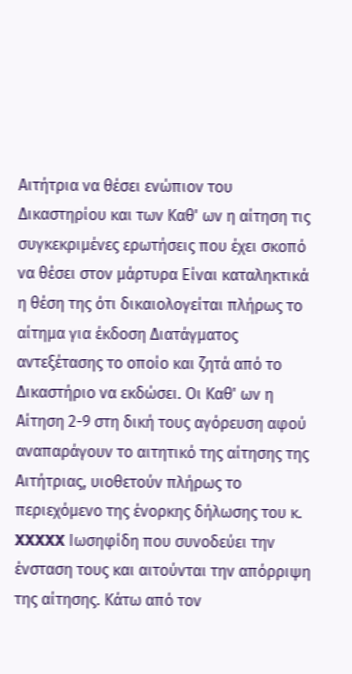Αιτήτρια να θέσει ενώπιον του Δικαστηρίου και των Καθ' ων η αίτηση τις συγκεκριμένες ερωτήσεις που έχει σκοπό να θέσει στον μάρτυρα Είναι καταληκτικά η θέση της ότι δικαιολογείται πλήρως το αίτημα για έκδοση Διατάγματος αντεξέτασης το οποίο και ζητά από το Δικαστήριο να εκδώσει. Οι Καθ' ων η Αίτηση 2-9 στη δική τους αγόρευση αφού αναπαράγουν το αιτητικό της αίτησης της Αιτήτριας, υιοθετούν πλήρως το περιεχόμενο της ένορκης δήλωσης του κ. XXXXX Ιωσηφίδη που συνοδεύει την ένσταση τους και αιτούνται την απόρριψη της αίτησης. Κάτω από τον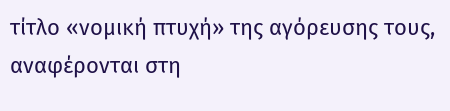τίτλο «νομική πτυχή» της αγόρευσης τους, αναφέρονται στη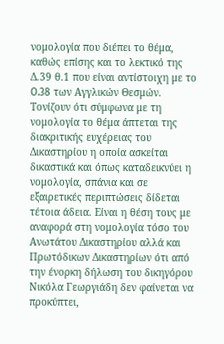νομολογία που διέπει το θέμα, καθώς επίσης και το λεκτικό της Δ.39 θ.1 που είναι αντίστοιχη με το O.38 των Αγγλικών Θεσμών. Τονίζουν ότι σύμφωνα με τη νομολογία το θέμα άπτεται της διακριτικής ευχέρειας του Δικαστηρίου η οποία ασκείται δικαστικά και όπως καταδεικνύει η νομολογία, σπάνια και σε εξαιρετικές περιπτώσεις δίδεται τέτοια άδεια. Είναι η θέση τους με αναφορά στη νομολογία τόσο του Ανωτάτου Δικαστηρίου αλλά και Πρωτόδικων Δικαστηρίων ότι από την ένορκη δήλωση του δικηγόρου Νικόλα Γεωργιάδη δεν φαίνεται να προκύπτει,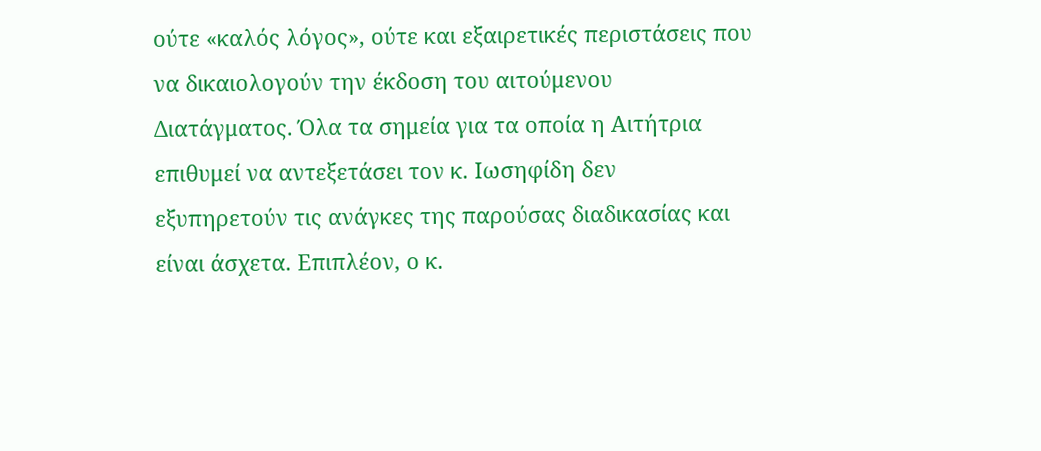ούτε «καλός λόγος», ούτε και εξαιρετικές περιστάσεις που να δικαιολογούν την έκδοση του αιτούμενου Διατάγματος. Όλα τα σημεία για τα οποία η Αιτήτρια επιθυμεί να αντεξετάσει τον κ. Ιωσηφίδη δεν εξυπηρετούν τις ανάγκες της παρούσας διαδικασίας και είναι άσχετα. Επιπλέον, ο κ.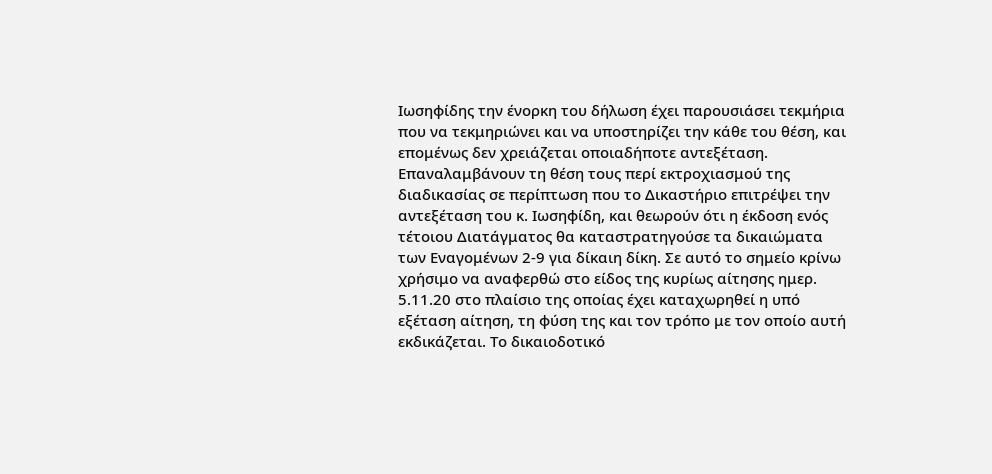Ιωσηφίδης την ένορκη του δήλωση έχει παρουσιάσει τεκμήρια που να τεκμηριώνει και να υποστηρίζει την κάθε του θέση, και επομένως δεν χρειάζεται οποιαδήποτε αντεξέταση. Επαναλαμβάνουν τη θέση τους περί εκτροχιασμού της διαδικασίας σε περίπτωση που το Δικαστήριο επιτρέψει την αντεξέταση του κ. Ιωσηφίδη, και θεωρούν ότι η έκδοση ενός τέτοιου Διατάγματος θα καταστρατηγούσε τα δικαιώματα των Εναγομένων 2-9 για δίκαιη δίκη. Σε αυτό το σημείο κρίνω χρήσιμο να αναφερθώ στο είδος της κυρίως αίτησης ημερ. 5.11.20 στο πλαίσιο της οποίας έχει καταχωρηθεί η υπό εξέταση αίτηση, τη φύση της και τον τρόπο με τον οποίο αυτή εκδικάζεται. Το δικαιοδοτικό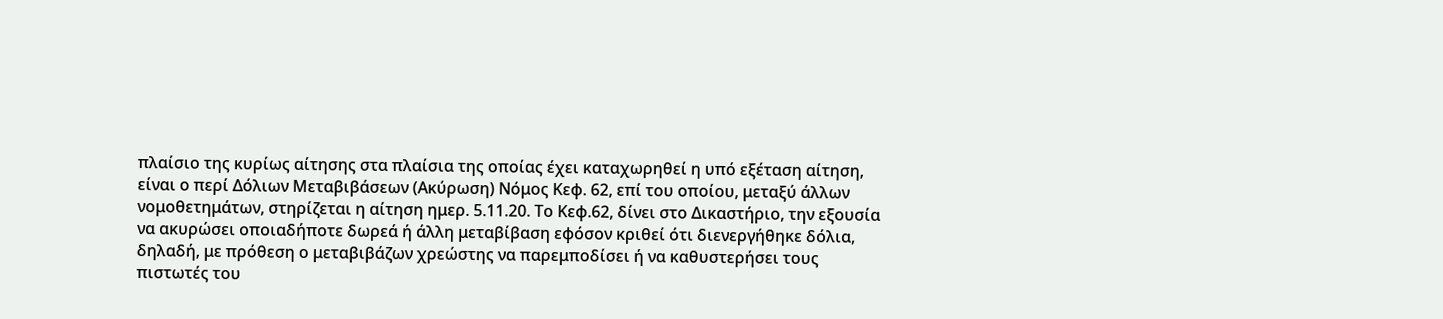πλαίσιο της κυρίως αίτησης στα πλαίσια της οποίας έχει καταχωρηθεί η υπό εξέταση αίτηση, είναι ο περί Δόλιων Μεταβιβάσεων (Ακύρωση) Νόμος Κεφ. 62, επί του οποίου, μεταξύ άλλων νομοθετημάτων, στηρίζεται η αίτηση ημερ. 5.11.20. Το Κεφ.62, δίνει στο Δικαστήριο, την εξουσία να ακυρώσει οποιαδήποτε δωρεά ή άλλη μεταβίβαση εφόσον κριθεί ότι διενεργήθηκε δόλια, δηλαδή, με πρόθεση ο μεταβιβάζων χρεώστης να παρεμποδίσει ή να καθυστερήσει τους πιστωτές του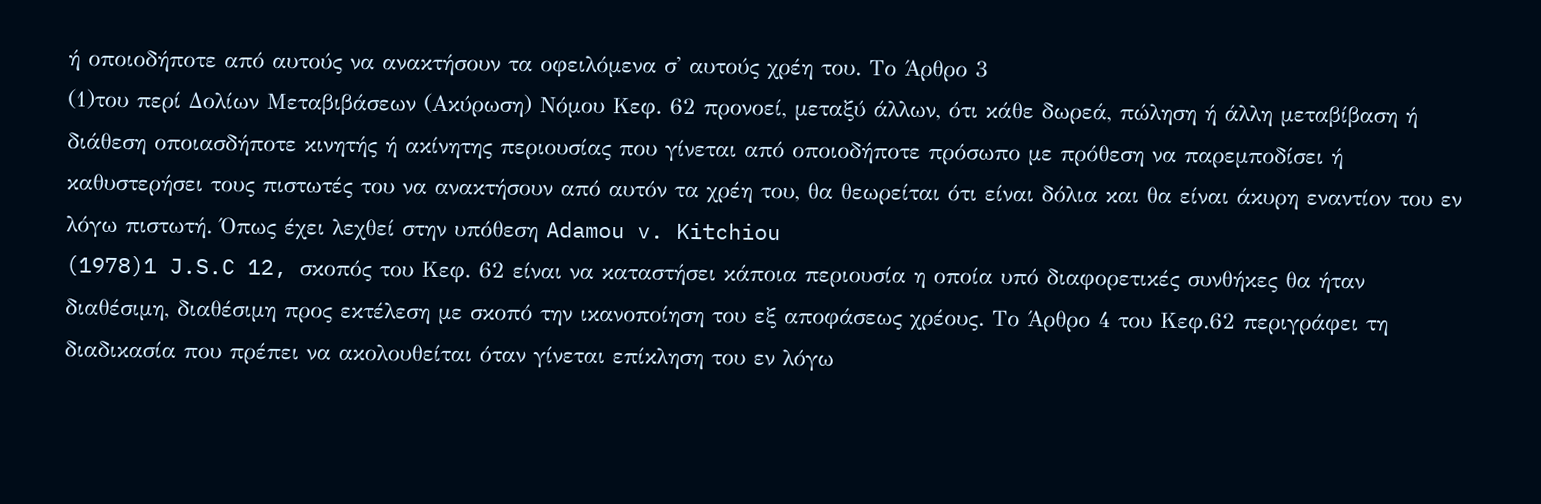ή οποιοδήποτε από αυτούς να ανακτήσουν τα οφειλόμενα σ' αυτούς χρέη του. Το Άρθρο 3
(1)του περί Δολίων Μεταβιβάσεων (Ακύρωση) Νόμου Κεφ. 62 προνοεί, μεταξύ άλλων, ότι κάθε δωρεά, πώληση ή άλλη μεταβίβαση ή διάθεση οποιασδήποτε κινητής ή ακίνητης περιουσίας που γίνεται από οποιοδήποτε πρόσωπο με πρόθεση να παρεμποδίσει ή καθυστερήσει τους πιστωτές του να ανακτήσουν από αυτόν τα χρέη του, θα θεωρείται ότι είναι δόλια και θα είναι άκυρη εναντίον του εν λόγω πιστωτή. Όπως έχει λεχθεί στην υπόθεση Adamou v. Kitchiou
(1978)1 J.S.C 12, σκοπός του Κεφ. 62 είναι να καταστήσει κάποια περιουσία η οποία υπό διαφορετικές συνθήκες θα ήταν διαθέσιμη, διαθέσιμη προς εκτέλεση με σκοπό την ικανοποίηση του εξ αποφάσεως χρέους. Το Άρθρο 4 του Κεφ.62 περιγράφει τη διαδικασία που πρέπει να ακολουθείται όταν γίνεται επίκληση του εν λόγω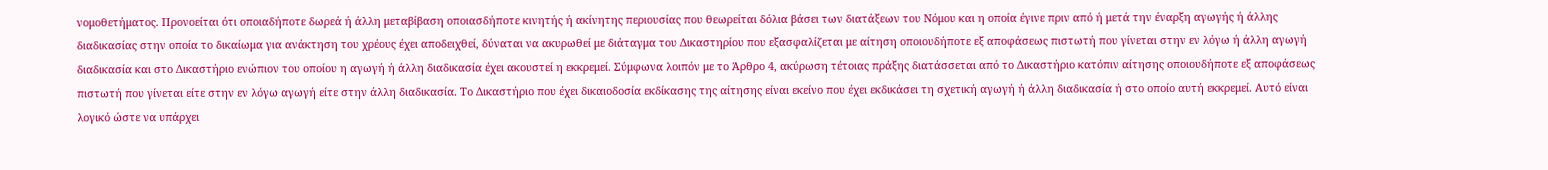νομοθετήματος. Προνοείται ότι οποιαδήποτε δωρεά ή άλλη μεταβίβαση οποιασδήποτε κινητής ή ακίνητης περιουσίας που θεωρείται δόλια βάσει των διατάξεων του Νόμου και η οποία έγινε πριν από ή μετά την έναρξη αγωγής ή άλλης διαδικασίας στην οποία το δικαίωμα για ανάκτηση του χρέους έχει αποδειχθεί, δύναται να ακυρωθεί με διάταγμα του Δικαστηρίου που εξασφαλίζεται με αίτηση οποιουδήποτε εξ αποφάσεως πιστωτή που γίνεται στην εν λόγω ή άλλη αγωγή διαδικασία και στο Δικαστήριο ενώπιον του οποίου η αγωγή ή άλλη διαδικασία έχει ακουστεί η εκκρεμεί. Σύμφωνα λοιπόν με το Άρθρο 4, ακύρωση τέτοιας πράξης διατάσσεται από το Δικαστήριο κατόπιν αίτησης οποιουδήποτε εξ αποφάσεως πιστωτή που γίνεται είτε στην εν λόγω αγωγή είτε στην άλλη διαδικασία. Το Δικαστήριο που έχει δικαιοδοσία εκδίκασης της αίτησης είναι εκείνο που έχει εκδικάσει τη σχετική αγωγή ή άλλη διαδικασία ή στο οποίο αυτή εκκρεμεί. Αυτό είναι λογικό ώστε να υπάρχει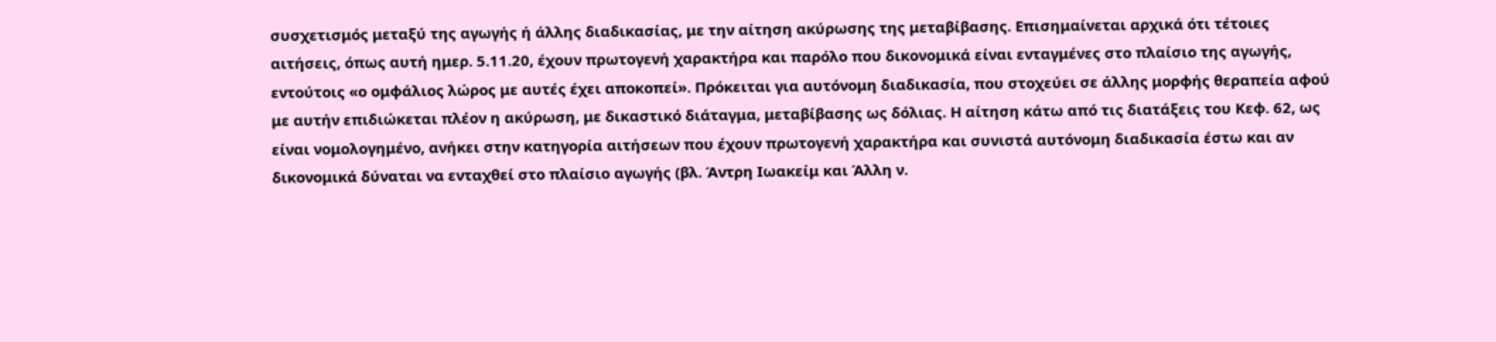συσχετισμός μεταξύ της αγωγής ή άλλης διαδικασίας, με την αίτηση ακύρωσης της μεταβίβασης. Επισημαίνεται αρχικά ότι τέτοιες αιτήσεις, όπως αυτή ημερ. 5.11.20, έχουν πρωτογενή χαρακτήρα και παρόλο που δικονομικά είναι ενταγμένες στο πλαίσιο της αγωγής, εντούτοις «ο ομφάλιος λώρος με αυτές έχει αποκοπεί». Πρόκειται για αυτόνομη διαδικασία, που στοχεύει σε άλλης μορφής θεραπεία αφού με αυτήν επιδιώκεται πλέον η ακύρωση, με δικαστικό διάταγμα, μεταβίβασης ως δόλιας. Η αίτηση κάτω από τις διατάξεις του Κεφ. 62, ως είναι νομολογημένο, ανήκει στην κατηγορία αιτήσεων που έχουν πρωτογενή χαρακτήρα και συνιστά αυτόνομη διαδικασία έστω και αν δικονομικά δύναται να ενταχθεί στο πλαίσιο αγωγής (βλ. Άντρη Ιωακείμ και Άλλη ν.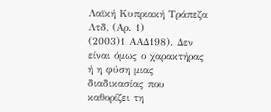Λαϊκή Κυπριακή Τράπεζα Λτδ, (Αρ. 1)
(2003)1 ΑΑΔ198). Δεν είναι όμως ο χαρακτήρας ή η φύση μιας διαδικασίας που καθορίζει τη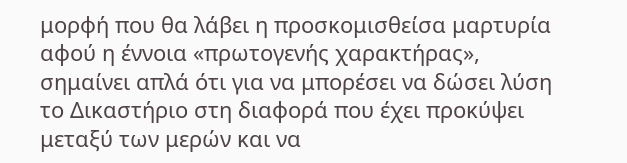μορφή που θα λάβει η προσκομισθείσα μαρτυρία αφού η έννοια «πρωτογενής χαρακτήρας», σημαίνει απλά ότι για να μπορέσει να δώσει λύση το Δικαστήριο στη διαφορά που έχει προκύψει μεταξύ των μερών και να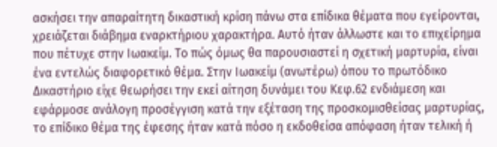ασκήσει την απαραίτητη δικαστική κρίση πάνω στα επίδικα θέματα που εγείρονται, χρειάζεται διάβημα εναρκτήριου χαρακτήρα. Αυτό ήταν άλλωστε και το επιχείρημα που πέτυχε στην Ιωακείμ. Το πώς όμως θα παρουσιαστεί η σχετική μαρτυρία, είναι ένα εντελώς διαφορετικό θέμα. Στην Ιωακείμ (ανωτέρω) όπου το πρωτόδικο Δικαστήριο είχε θεωρήσει την εκεί αίτηση δυνάμει του Κεφ.62 ενδιάμεση και εφάρμοσε ανάλογη προσέγγιση κατά την εξέταση της προσκομισθείσας μαρτυρίας, το επίδικο θέμα της έφεσης ήταν κατά πόσο η εκδοθείσα απόφαση ήταν τελική ή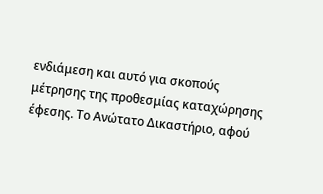ενδιάμεση και αυτό για σκοπούς μέτρησης της προθεσμίας καταχώρησης έφεσης. Το Ανώτατο Δικαστήριο, αφού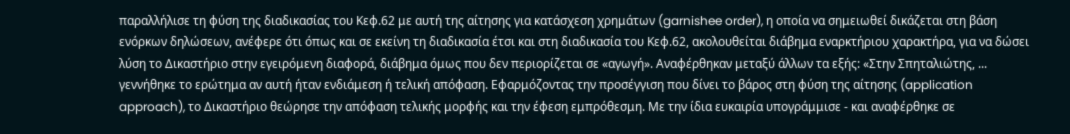παραλλήλισε τη φύση της διαδικασίας του Κεφ.62 με αυτή της αίτησης για κατάσχεση χρημάτων (garnishee order), η οποία να σημειωθεί δικάζεται στη βάση ενόρκων δηλώσεων, ανέφερε ότι όπως και σε εκείνη τη διαδικασία έτσι και στη διαδικασία του Κεφ.62, ακολουθείται διάβημα εναρκτήριου χαρακτήρα, για να δώσει λύση το Δικαστήριο στην εγειρόμενη διαφορά, διάβημα όμως που δεν περιορίζεται σε «αγωγή». Αναφέρθηκαν μεταξύ άλλων τα εξής: «Στην Σπηταλιώτης, ... γεννήθηκε το ερώτημα αν αυτή ήταν ενδιάμεση ή τελική απόφαση. Εφαρμόζοντας την προσέγγιση που δίνει το βάρος στη φύση της αίτησης (application approach), το Δικαστήριο θεώρησε την απόφαση τελικής μορφής και την έφεση εμπρόθεσμη. Με την ίδια ευκαιρία υπογράμμισε - και αναφέρθηκε σε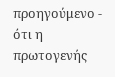προηγούμενο - ότι η πρωτογενής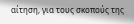αίτηση, για τους σκοπούς της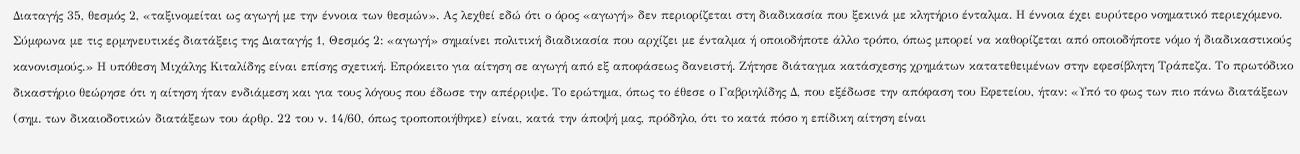Διαταγής 35, θεσμός 2, «ταξινομείται ως αγωγή με την έννοια των θεσμών». Ας λεχθεί εδώ ότι ο όρος «αγωγή» δεν περιορίζεται στη διαδικασία που ξεκινά με κλητήριο ένταλμα. Η έννοια έχει ευρύτερο νοηματικό περιεχόμενο. Σύμφωνα με τις ερμηνευτικές διατάξεις της Διαταγής 1, Θεσμός 2: «αγωγή» σημαίνει πολιτική διαδικασία που αρχίζει με ένταλμα ή οποιοδήποτε άλλο τρόπο, όπως μπορεί να καθορίζεται από οποιοδήποτε νόμο ή διαδικαστικούς κανονισμούς.» Η υπόθεση Μιχάλης Κιταλίδης είναι επίσης σχετική. Επρόκειτο για αίτηση σε αγωγή από εξ αποφάσεως δανειστή. Ζήτησε διάταγμα κατάσχεσης χρημάτων κατατεθειμένων στην εφεσίβλητη Τράπεζα. Το πρωτόδικο δικαστήριο θεώρησε ότι η αίτηση ήταν ενδιάμεση και για τους λόγους που έδωσε την απέρριψε. Το ερώτημα, όπως το έθεσε ο Γαβριηλίδης Δ, που εξέδωσε την απόφαση του Εφετείου, ήταν: «Υπό το φως των πιο πάνω διατάξεων (σημ. των δικαιοδοτικών διατάξεων του άρθρ. 22 του ν. 14/60, όπως τροποποιήθηκε) είναι, κατά την άποψή μας, πρόδηλο, ότι το κατά πόσο η επίδικη αίτηση είναι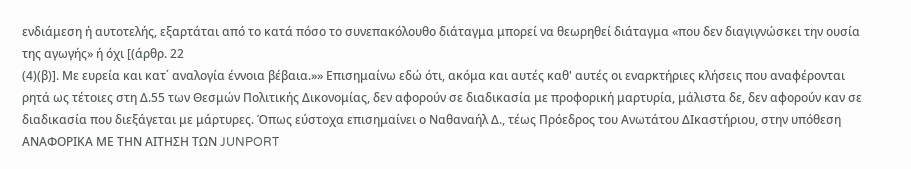ενδιάμεση ή αυτοτελής, εξαρτάται από το κατά πόσο το συνεπακόλουθο διάταγμα μπορεί να θεωρηθεί διάταγμα «που δεν διαγιγνώσκει την ουσία της αγωγής» ή όχι [(άρθρ. 22
(4)(β)]. Με ευρεία και κατ΄ αναλογία έννοια βέβαια.»» Επισημαίνω εδώ ότι, ακόμα και αυτές καθ' αυτές οι εναρκτήριες κλήσεις που αναφέρονται ρητά ως τέτοιες στη Δ.55 των Θεσμών Πολιτικής Δικονομίας, δεν αφορούν σε διαδικασία με προφορική μαρτυρία, μάλιστα δε, δεν αφορούν καν σε διαδικασία που διεξάγεται με μάρτυρες. Όπως εύστοχα επισημαίνει ο Ναθαναήλ Δ., τέως Πρόεδρος του Ανωτάτου ΔΙκαστήριου, στην υπόθεση ΑΝΑΦΟΡΙΚΑ ΜΕ ΤΗΝ ΑΙΤΗΣΗ ΤΩΝ JUNPORT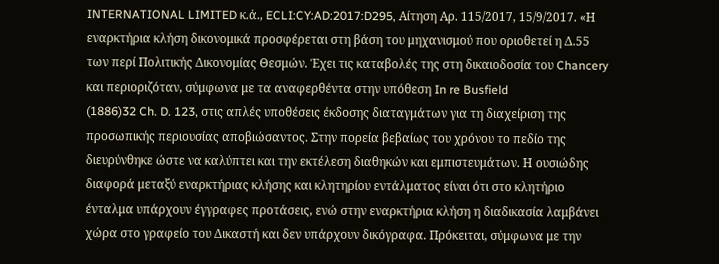INTERNATIONAL LIMITED κ.ά., ECLI:CY:AD:2017:D295, Αίτηση Αρ. 115/2017, 15/9/2017. «Η εναρκτήρια κλήση δικονομικά προσφέρεται στη βάση του μηχανισμού που οριοθετεί η Δ.55 των περί Πολιτικής Δικονομίας Θεσμών. Έχει τις καταβολές της στη δικαιοδοσία του Chancery και περιοριζόταν, σύμφωνα με τα αναφερθέντα στην υπόθεση In re Busfield
(1886)32 Ch. D. 123, στις απλές υποθέσεις έκδοσης διαταγμάτων για τη διαχείριση της προσωπικής περιουσίας αποβιώσαντος. Στην πορεία βεβαίως του χρόνου το πεδίο της διευρύνθηκε ώστε να καλύπτει και την εκτέλεση διαθηκών και εμπιστευμάτων. Η ουσιώδης διαφορά μεταξύ εναρκτήριας κλήσης και κλητηρίου εντάλματος είναι ότι στο κλητήριο ένταλμα υπάρχουν έγγραφες προτάσεις, ενώ στην εναρκτήρια κλήση η διαδικασία λαμβάνει χώρα στο γραφείο του Δικαστή και δεν υπάρχουν δικόγραφα. Πρόκειται, σύμφωνα με την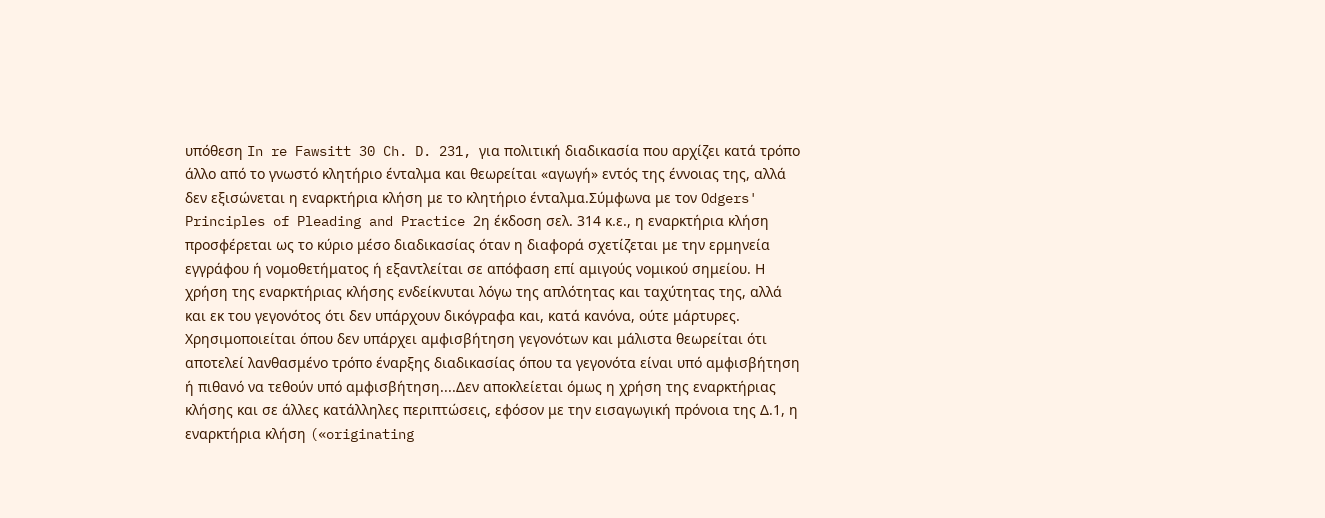υπόθεση In re Fawsitt 30 Ch. D. 231, για πολιτική διαδικασία που αρχίζει κατά τρόπο άλλο από το γνωστό κλητήριο ένταλμα και θεωρείται «αγωγή» εντός της έννοιας της, αλλά δεν εξισώνεται η εναρκτήρια κλήση με το κλητήριο ένταλμα.Σύμφωνα με τον Odgers' Principles of Pleading and Practice 2η έκδοση σελ. 314 κ.ε., η εναρκτήρια κλήση προσφέρεται ως το κύριο μέσο διαδικασίας όταν η διαφορά σχετίζεται με την ερμηνεία εγγράφου ή νομοθετήματος ή εξαντλείται σε απόφαση επί αμιγούς νομικού σημείου. Η χρήση της εναρκτήριας κλήσης ενδείκνυται λόγω της απλότητας και ταχύτητας της, αλλά και εκ του γεγονότος ότι δεν υπάρχουν δικόγραφα και, κατά κανόνα, ούτε μάρτυρες. Χρησιμοποιείται όπου δεν υπάρχει αμφισβήτηση γεγονότων και μάλιστα θεωρείται ότι αποτελεί λανθασμένο τρόπο έναρξης διαδικασίας όπου τα γεγονότα είναι υπό αμφισβήτηση ή πιθανό να τεθούν υπό αμφισβήτηση....Δεν αποκλείεται όμως η χρήση της εναρκτήριας κλήσης και σε άλλες κατάλληλες περιπτώσεις, εφόσον με την εισαγωγική πρόνοια της Δ.1, η εναρκτήρια κλήση («originating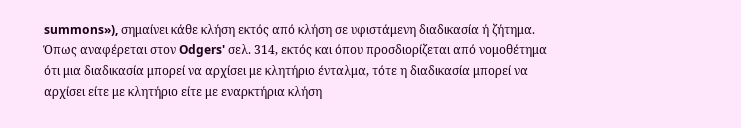summons»), σημαίνει κάθε κλήση εκτός από κλήση σε υφιστάμενη διαδικασία ή ζήτημα. Όπως αναφέρεται στον Odgers' σελ. 314, εκτός και όπου προσδιορίζεται από νομοθέτημα ότι μια διαδικασία μπορεί να αρχίσει με κλητήριο ένταλμα, τότε η διαδικασία μπορεί να αρχίσει είτε με κλητήριο είτε με εναρκτήρια κλήση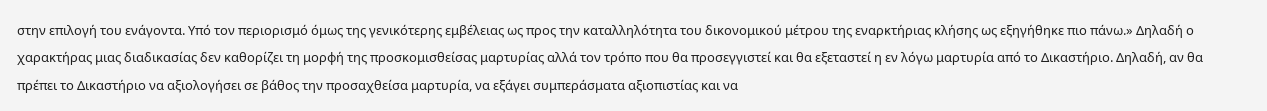στην επιλογή του ενάγοντα. Υπό τον περιορισμό όμως της γενικότερης εμβέλειας ως προς την καταλληλότητα του δικονομικού μέτρου της εναρκτήριας κλήσης ως εξηγήθηκε πιο πάνω.» Δηλαδή ο χαρακτήρας μιας διαδικασίας δεν καθορίζει τη μορφή της προσκομισθείσας μαρτυρίας αλλά τον τρόπο που θα προσεγγιστεί και θα εξεταστεί η εν λόγω μαρτυρία από το Δικαστήριο. Δηλαδή, αν θα πρέπει το Δικαστήριο να αξιολογήσει σε βάθος την προσαχθείσα μαρτυρία, να εξάγει συμπεράσματα αξιοπιστίας και να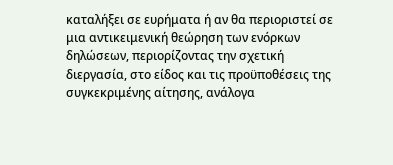καταλήξει σε ευρήματα ή αν θα περιοριστεί σε μια αντικειμενική θεώρηση των ενόρκων δηλώσεων, περιορίζοντας την σχετική διεργασία, στο είδος και τις προϋποθέσεις της συγκεκριμένης αίτησης, ανάλογα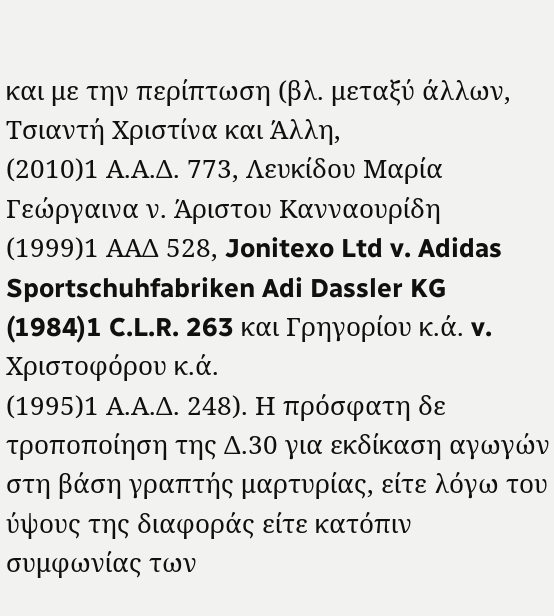και με την περίπτωση (βλ. μεταξύ άλλων, Τσιαντή Χριστίνα και Άλλη,
(2010)1 Α.Α.Δ. 773, Λευκίδου Mαρία Γεώργαινα ν. Άριστου Kανναουρίδη
(1999)1 ΑΑΔ 528, Jonitexo Ltd v. Adidas Sportschuhfabriken Adi Dassler KG
(1984)1 C.L.R. 263 και Γρηγορίου κ.ά. v. Χριστοφόρου κ.ά.
(1995)1 Α.Α.Δ. 248). Η πρόσφατη δε τροποποίηση της Δ.30 για εκδίκαση αγωγών στη βάση γραπτής μαρτυρίας, είτε λόγω του ύψους της διαφοράς είτε κατόπιν συμφωνίας των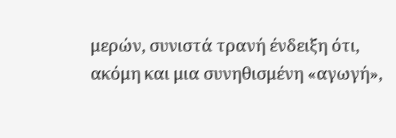μερών, συνιστά τρανή ένδειξη ότι, ακόμη και μια συνηθισμένη «αγωγή»,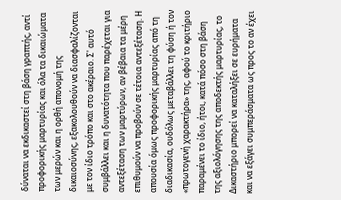δύναται να εκδικαστεί στη βάση γραπτής, αντί προφορικής μαρτυρίας και όλα τα δικαιώματα των μερών και η ορθή απονομή της δικαιοσύνης, εξακολουθούν να διασφαλίζονται με τον ίδιο τρόπο και στο ακέραιο. Σ' αυτό συμβάλλει και η δυνατότητα που παρέχεται για αντεξέταση των μαρτύρων, αν βέβαια τα μέρη επιθυμούν να προβούν σε τέτοια αντεξέταση. Η απουσία όμως προφορικής μαρτυρίας από τη διαδικασία, ουδόλως μεταβάλλει τη φύση ή τον «πρωτογενή χαρακτήρα» της, αφού το κριτήριο παραμένει το ίδιο, ήτοι, κατά πόσο στη βάση της αξιολόγησης της αποδεκτής μαρτυρίας, το Δικαστήριο μπορεί να καταλήξει σε ευρήματα και να εξάγει συμπεράσματα ως προς το αν έχει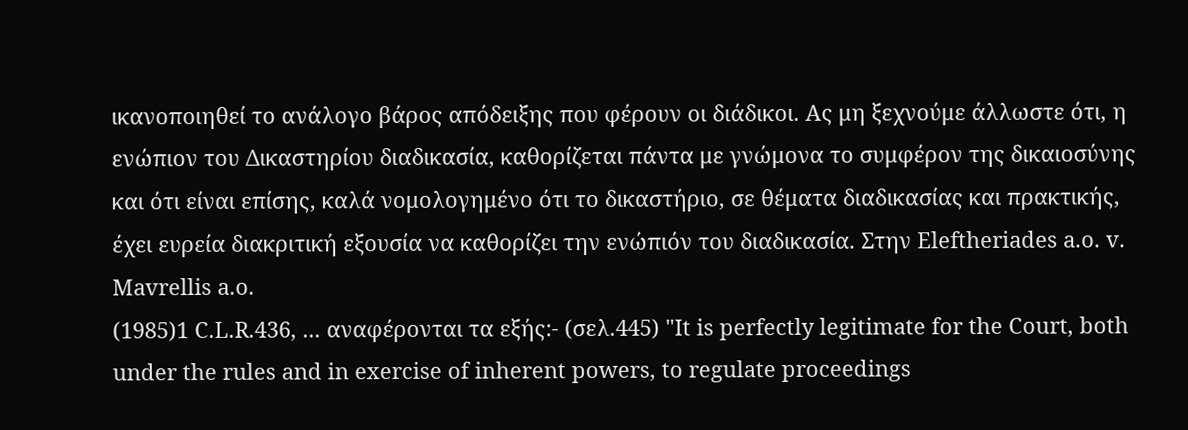ικανοποιηθεί το ανάλογο βάρος απόδειξης που φέρουν οι διάδικοι. Ας μη ξεχνούμε άλλωστε ότι, η ενώπιον του Δικαστηρίου διαδικασία, καθορίζεται πάντα με γνώμονα το συμφέρον της δικαιοσύνης και ότι είναι επίσης, καλά νομολογημένο ότι το δικαστήριο, σε θέματα διαδικασίας και πρακτικής, έχει ευρεία διακριτική εξουσία να καθορίζει την ενώπιόν του διαδικασία. Στην Eleftheriades a.ο. v. Mavrellis a.ο.
(1985)1 C.L.R.436, ... αναφέρονται τα εξής:- (σελ.445) "It is perfectly legitimate for the Court, both under the rules and in exercise of inherent powers, to regulate proceedings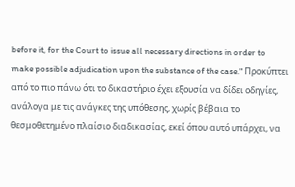before it, for the Court to issue all necessary directions in order to make possible adjudication upon the substance of the case." Προκύπτει από το πιο πάνω ότι το δικαστήριο έχει εξουσία να δίδει οδηγίες, ανάλογα με τις ανάγκες της υπόθεσης, χωρίς βέβαια το θεσμοθετημένο πλαίσιο διαδικασίας, εκεί όπου αυτό υπάρχει, να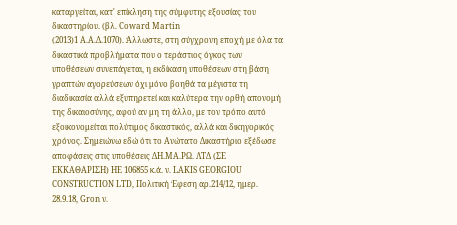καταργείται, κατ' επίκληση της σύμφυτης εξουσίας του δικαστηρίου. (βλ. Coward Martin
(2013)1 Α.Α.Δ.1070). Άλλωστε, στη σύγχρονη εποχή με όλα τα δικαστικά προβλήματα που ο τεράστιος όγκος των υποθέσεων συνεπάγεται, η εκδίκαση υποθέσεων στη βάση γραπτών αγορεύσεων όχι μόνο βοηθά τα μέγιστα τη διαδικασία αλλά εξυπηρετεί και καλύτερα την ορθή απονομή της δικαιοσύνης, αφού αν μη τη άλλο, με τον τρόπο αυτό εξοικονομείται πολύτιμος δικαστικός, αλλά και δικηγορικός χρόνος. Σημειώνω εδώ ότι το Ανώτατο Δικαστήριο εξέδωσε αποφάσεις στις υποθέσεις ΔΗ.ΜΑ.ΡΩ. ΛΤΔ (ΣΕ ΕΚΚΑΘΑΡΙΣΗ) ΗΕ 106855 κ.ά. ν. LAKIS GEORGIOU CONSTRUCTION LTD, Πολιτική Έφεση αρ.214/12, ημερ. 28.9.18, Gron ν.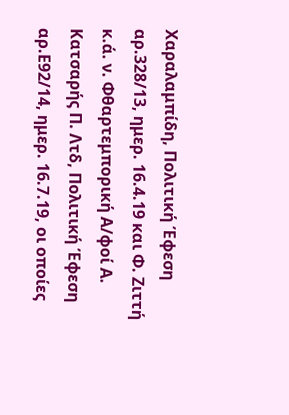Χαραλαμπίδη, Πολιτική Έφεση αρ.328/13, ημερ. 16.4.19 και Φ. Ζιττή κ.ά. ν. Φθαρτεμπορική Α/φοί Α. Κατσαρής Π. Λτδ, Πολιτική Έφεση αρ.Ε92/14, ημερ. 16.7.19, οι οποίες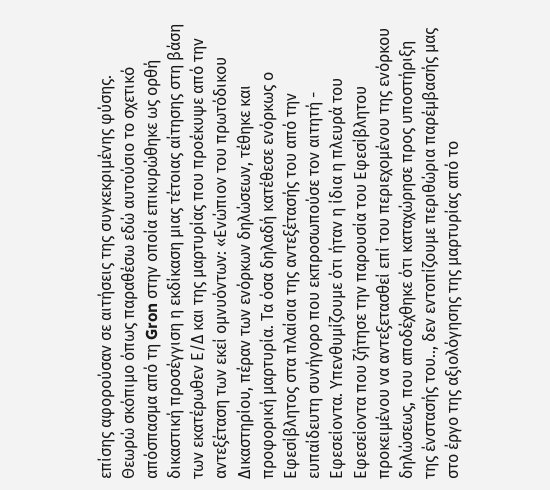επίσης αφορούσαν σε αιτήσεις της συγκεκριμένης φύσης. Θεωρώ σκόπιμο όπως παραθέσω εδώ αυτούσιο το σχετικό απόσπασμα από τη Gron στην οποία επικυρώθηκε ως ορθή δικαστική προσέγγιση η εκδίκαση μιας τέτοιας αίτησης στη βάση των εκατέρωθεν Ε/Δ και της μαρτυρίας που προέκυψε από την αντεξέταση των εκεί ομνυόντων: «Ενώπιον του πρωτόδικου Δικαστηρίου, πέραν των ενόρκων δηλώσεων, τέθηκε και προφορική μαρτυρία. Τα όσα δηλαδή κατέθεσε ενόρκως ο Εφεσίβλητος στα πλαίσια της αντεξέτασής του από την ευπαίδευτη συνήγορο που εκπροσωπούσε τον αιτητή - Εφεσείοντα. Υπενθυμίζουμε ότι ήταν η ίδια η πλευρά του Εφεσείοντα που ζήτησε την παρουσία του Εφεσίβλητου προκειμένου να αντεξετασθεί επί του περιεχομένου της ενόρκου δηλώσεως, που αποδέχθηκε ότι καταχώρησε προς υποστήριξη της ένστασής του.., δεν εντοπίζουμε περιθώρια παρέμβασής μας στο έργο της αξιολόγησης της μαρτυρίας από το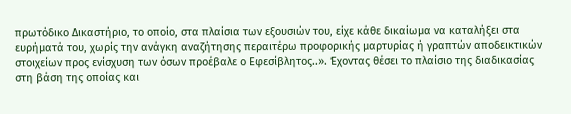πρωτόδικο Δικαστήριο, το οποίο, στα πλαίσια των εξουσιών του, είχε κάθε δικαίωμα να καταλήξει στα ευρήματά του, χωρίς την ανάγκη αναζήτησης περαιτέρω προφορικής μαρτυρίας ή γραπτών αποδεικτικών στοιχείων προς ενίσχυση των όσων προέβαλε ο Εφεσίβλητος..». Έχοντας θέσει το πλαίσιο της διαδικασίας στη βάση της οποίας και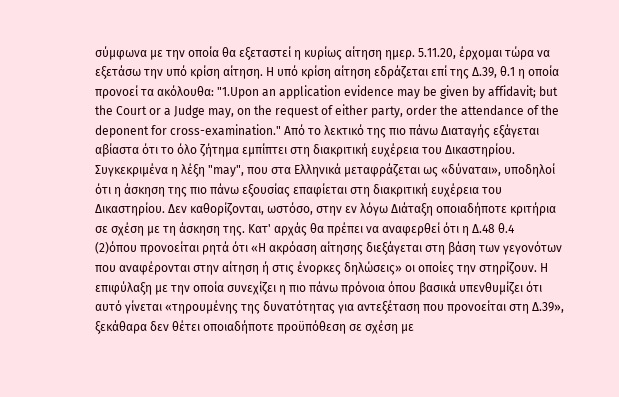σύμφωνα με την οποία θα εξεταστεί η κυρίως αίτηση ημερ. 5.11.20, έρχομαι τώρα να εξετάσω την υπό κρίση αίτηση. Η υπό κρίση αίτηση εδράζεται επί της Δ.39, θ.1 η οποία προνοεί τα ακόλουθα: "1.Upon an application evidence may be given by affidavit; but the Court or a Judge may, on the request of either party, order the attendance of the deponent for cross-examination." Από το λεκτικό της πιο πάνω Διαταγής εξάγεται αβίαστα ότι το όλο ζήτημα εμπίπτει στη διακριτική ευχέρεια του Δικαστηρίου. Συγκεκριμένα η λέξη "may", που στα Ελληνικά μεταφράζεται ως «δύναται», υποδηλοί ότι η άσκηση της πιο πάνω εξουσίας επαφίεται στη διακριτική ευχέρεια του Δικαστηρίου. Δεν καθορίζονται, ωστόσο, στην εν λόγω Διάταξη οποιαδήποτε κριτήρια σε σχέση με τη άσκηση της. Κατ' αρχάς θα πρέπει να αναφερθεί ότι η Δ.48 θ.4
(2)όπου προνοείται ρητά ότι «Η ακρόαση αίτησης διεξάγεται στη βάση των γεγονότων που αναφέρονται στην αίτηση ή στις ένορκες δηλώσεις» οι οποίες την στηρίζουν. Η επιφύλαξη με την οποία συνεχίζει η πιο πάνω πρόνοια όπου βασικά υπενθυμίζει ότι αυτό γίνεται «τηρουμένης της δυνατότητας για αντεξέταση που προνοείται στη Δ.39», ξεκάθαρα δεν θέτει οποιαδήποτε προϋπόθεση σε σχέση με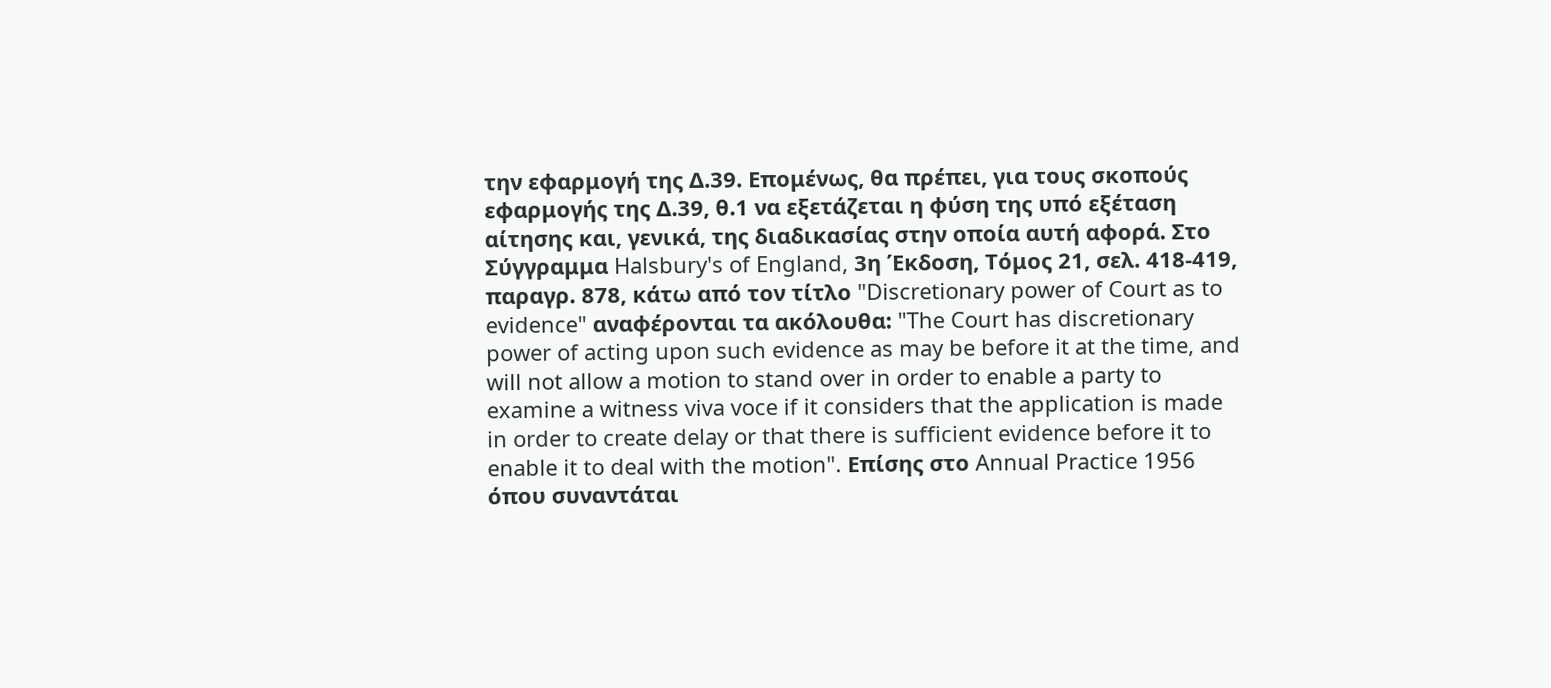την εφαρμογή της Δ.39. Επομένως, θα πρέπει, για τους σκοπούς εφαρμογής της Δ.39, θ.1 να εξετάζεται η φύση της υπό εξέταση αίτησης και, γενικά, της διαδικασίας στην οποία αυτή αφορά. Στο Σύγγραμμα Halsbury's of England, 3η Έκδοση, Τόμος 21, σελ. 418-419, παραγρ. 878, κάτω από τον τίτλο "Discretionary power of Court as to evidence" αναφέρονται τα ακόλουθα: "The Court has discretionary power of acting upon such evidence as may be before it at the time, and will not allow a motion to stand over in order to enable a party to examine a witness viva voce if it considers that the application is made in order to create delay or that there is sufficient evidence before it to enable it to deal with the motion". Επίσης στο Annual Practice 1956 όπου συναντάται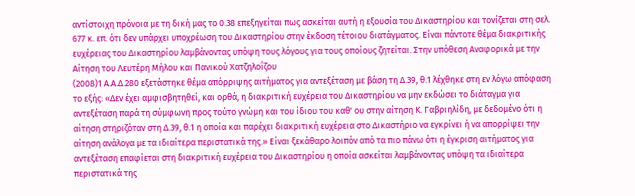αντίστοιχη πρόνοια με τη δική μας το 0.38 επεξηγείται πως ασκείται αυτή η εξουσία του Δικαστηρίου και τονίζεται στη σελ. 677 κ. επ. ότι δεν υπάρχει υποχρέωση του Δικαστηρίου στην έκδοση τέτοιου διατάγματος. Είναι πάντοτε θέμα διακριτικής ευχέρειας του Δικαστηρίου λαμβάνοντας υπόψη τους λόγους για τους οποίους ζητείται. Στην υπόθεση Αναφορικά με την Αίτηση του Λευτέρη Μήλου και Πανικού Χατζηλοΐζου
(2008)1 Α.Α.Δ.280 εξετάστηκε θέμα απόρριψης αιτήματος για αντεξέταση με βάση τη Δ.39, θ.1 λέχθηκε στη εν λόγω απόφαση το εξής: «Δεν έχει αμφισβητηθεί, και ορθά, η διακριτική ευχέρεια του Δικαστηρίου να μην εκδώσει το διάταγμα για αντεξέταση παρά τη σύμφωνη προς τούτο γνώμη και του ίδιου του καθ' ου στην αίτηση Κ. Γαβριηλίδη, με δεδομένο ότι η αίτηση στηριζόταν στη Δ.39, θ.1 η οποία και παρέχει διακριτική ευχέρεια στο Δικαστήριο να εγκρίνει ή να απορρίψει την αίτηση ανάλογα με τα ιδιαίτερα περιστατικά της.» Είναι ξεκάθαρο λοιπόν από τα πιο πάνω ότι η έγκριση αιτήματος για αντεξέταση επαφίεται στη διακριτική ευχέρεια του Δικαστηρίου η οποία ασκείται λαμβάνοντας υπόψη τα ιδιαίτερα περιστατικά της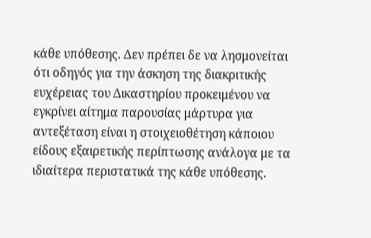κάθε υπόθεσης. Δεν πρέπει δε να λησμονείται ότι οδηγός για την άσκηση της διακριτικής ευχέρειας του Δικαστηρίου προκειμένου να εγκρίνει αίτημα παρουσίας μάρτυρα για αντεξέταση είναι η στοιχειοθέτηση κάποιου είδους εξαιρετικής περίπτωσης ανάλογα με τα ιδιαίτερα περιστατικά της κάθε υπόθεσης.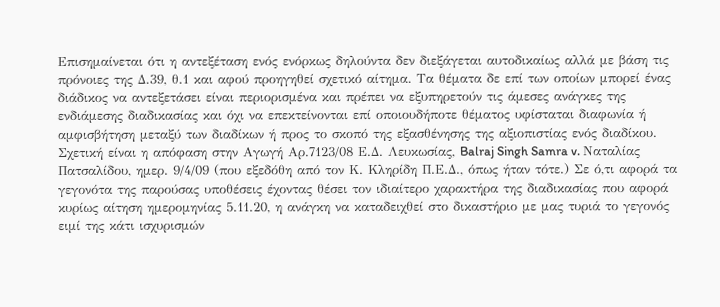Επισημαίνεται ότι η αντεξέταση ενός ενόρκως δηλούντα δεν διεξάγεται αυτοδικαίως αλλά με βάση τις πρόνοιες της Δ.39, θ.1 και αφού προηγηθεί σχετικό αίτημα. Τα θέματα δε επί των οποίων μπορεί ένας διάδικος να αντεξετάσει είναι περιορισμένα και πρέπει να εξυπηρετούν τις άμεσες ανάγκες της ενδιάμεσης διαδικασίας και όχι να επεκτείνονται επί οποιουδήποτε θέματος υφίσταται διαφωνία ή αμφισβήτηση μεταξύ των διαδίκων ή προς το σκοπό της εξασθένησης της αξιοπιστίας ενός διαδίκου. Σχετική είναι η απόφαση στην Αγωγή Αρ.7123/08 Ε.Δ. Λευκωσίας, Balraj Singh Samra v. Ναταλίας Πατσαλίδου, ημερ. 9/4/09 (που εξεδόθη από τον Κ. Κληρίδη Π.Ε.Δ., όπως ήταν τότε.) Σε ό,τι αφορά τα γεγονότα της παρούσας υποθέσεις έχοντας θέσει τον ιδιαίτερο χαρακτήρα της διαδικασίας που αφορά κυρίως αίτηση ημερομηνίας 5.11.20, η ανάγκη να καταδειχθεί στο δικαστήριο με μας τυριά το γεγονός ειμί της κάτι ισχυρισμών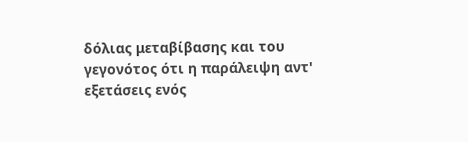δόλιας μεταβίβασης και του γεγονότος ότι η παράλειψη αντ' εξετάσεις ενός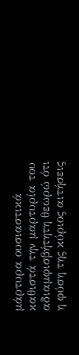μάρτυρα ουσιαστικά καθιστά την μαρτυρία του αδιαμφισβήτητη θεωρώ ότι η φύση της κύριος αιτήσεις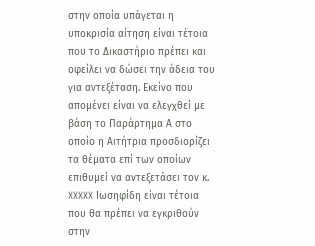στην οποία υπάγεται η υποκρισία αίτηση είναι τέτοια που το Δικαστήριο πρέπει και οφείλει να δώσει την άδεια του για αντεξέταση. Εκείνο που απομένει είναι να ελεγχθεί με βάση το Παράρτημα Α στο οποίο η Αιτήτρια προσδιορίζει τα θέματα επί των οποίων επιθυμεί να αντεξετάσει τον κ. XXXXX Ιωσηφίδη είναι τέτοια που θα πρέπει να εγκριθούν στην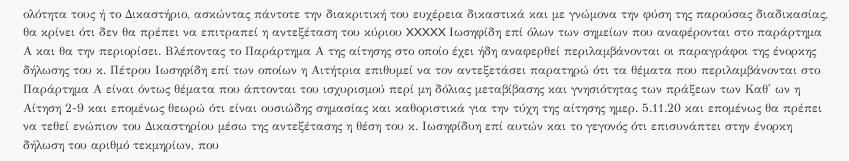ολότητα τους ή το Δικαστήριο, ασκώντας πάντοτε την διακριτική του ευχέρεια δικαστικά και με γνώμονα την φύση της παρούσας διαδικασίας, θα κρίνει ότι δεν θα πρέπει να επιτραπεί η αντεξέταση του κύριου XXXXX Ιωσηφίδη επί όλων των σημείων που αναφέρονται στο παράρτημα Α και θα την περιορίσει. Βλέποντας το Παράρτημα Α της αίτησης στο οποίο έχει ήδη αναφερθεί περιλαμβάνονται οι παραγράφοι της ένορκης δήλωσης του κ. Πέτρου Ιωσηφίδη επί των οποίων η Αιτήτρια επιθυμεί να τον αντεξετάσει παρατηρώ ότι τα θέματα που περιλαμβάνονται στο Παράρτημα Α είναι όντως θέματα που άπτονται του ισχυρισμού περί μη δόλιας μεταβίβασης και γνησιότητας των πράξεων των Καθ' ων η Αίτηση 2-9 και επομένως θεωρώ ότι είναι ουσιώδης σημασίας και καθοριστικά για την τύχη της αίτησης ημερ. 5.11.20 και επομένως θα πρέπει να τεθεί ενώπιον του Δικαστηρίου μέσω της αντεξέτασης η θέση του κ. Ιωσηφίδυη επί αυτών και το γεγονός ότι επισυνάπτει στην ένορκη δήλωση του αριθμό τεκμηρίων, που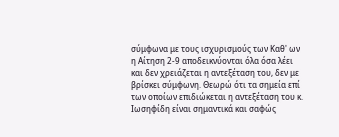σύμφωνα με τους ισχυρισμούς των Καθ' ων η Αίτηση 2-9 αποδεικνύονται όλα όσα λέει και δεν χρειάζεται η αντεξέταση του, δεν με βρίσκει σύμφωνη. Θεωρώ ότι τα σημεία επί των οποίων επιδιώκεται η αντεξέταση του κ. Ιωσηφίδη είναι σημαντικά και σαφώς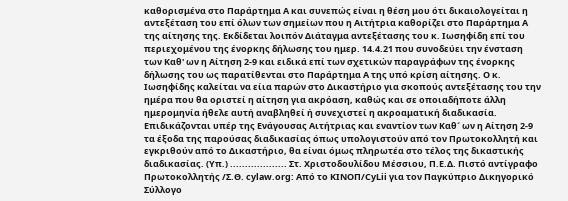καθορισμένα στο Παράρτημα Α και συνεπώς είναι η θέση μου ότι δικαιολογείται η αντεξέταση του επί όλων των σημείων που η Αιτήτρια καθορίζει στο Παράρτημα Α της αίτησης της. Εκδίδεται λοιπόν Διάταγμα αντεξέτασης του κ. Ιωσηφίδη επί του περιεχομένου της ένορκης δήλωσης του ημερ. 14.4.21 που συνοδεύει την ένσταση των Καθ' ων η Αίτηση 2-9 και ειδικά επί των σχετικών παραγράφων της ένορκης δήλωσης του ως παρατίθενται στο Παράρτημα Α της υπό κρίση αίτησης. Ο κ. Ιωσηφίδης καλείται να είια παρών στο Δικαστήριο για σκοπούς αντεξέτασης του την ημέρα που θα οριστεί η αίτηση για ακρόαση, καθώς και σε οποιαδήποτε άλλη ημερομηνία ήθελε αυτή αναβληθεί ή συνεχιστεί η ακροαματική διαδικασία. Επιδικάζονται υπέρ της Ενάγουσας Αιτήτριας και εναντίον των Καθ´ ων η Αίτηση 2-9 τα έξοδα της παρούσας διαδικασίας όπως υπολογιστούν από τον Πρωτοκολλητή και εγκριθούν από το Δικαστήριο, θα είναι όμως πληρωτέα στο τέλος της δικαστικής διαδικασίας. (Υπ.) ................... Στ. Χριστοδουλίδου Μέσσιου, Π.Ε.Δ. Πιστό αντίγραφο Πρωτοκολλητής /Σ.Θ. cylaw.org: Από το ΚΙΝOΠ/CyLii για τον Παγκύπριο Δικηγορικό Σύλλογο